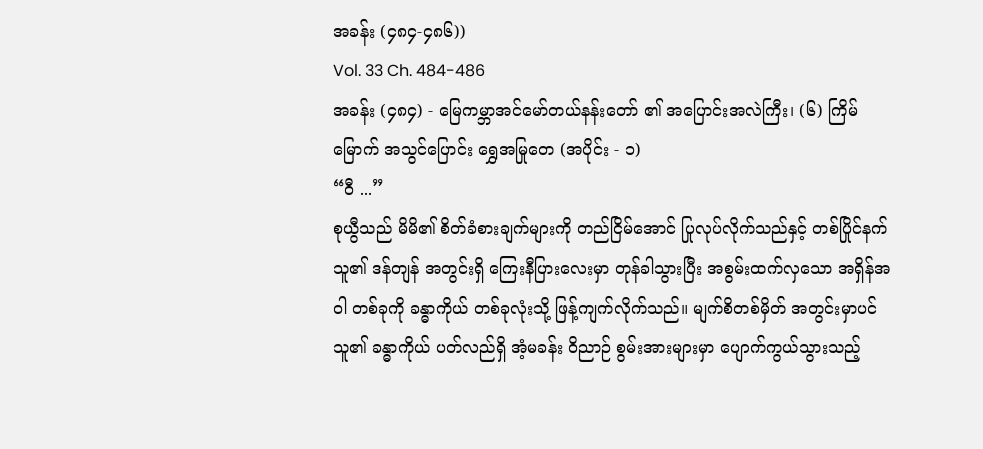အခန်း (၄၈၄-၄၈၆))
Vol. 33 Ch. 484-486
အခန်း (၄၈၄) - မြေကမ္ဘာအင်မော်တယ်နန်းတော် ၏ အပြောင်းအလဲကြီး၊ (၆) ကြိမ်မြောက် အသွင်ပြောင်း ရွှေအမြုတေ (အပိုင်း - ၁)
“ဝီ ...”
စုယွီသည် မိမိ၏ စိတ်ခံစားချက်များကို တည်ငြိမ်အောင် ပြုလုပ်လိုက်သည်နှင့် တစ်ပြိုင်နက် သူ၏ ဒန်တျန် အတွင်းရှိ ကြေးနီပြားလေးမှာ တုန်ခါသွားပြီး အစွမ်းထက်လှသော အရှိန်အဝါ တစ်ခုကို ခန္ဓာကိုယ် တစ်ခုလုံးသို့ ဖြန့်ကျက်လိုက်သည်။ မျက်စိတစ်မှိတ် အတွင်းမှာပင် သူ၏ ခန္ဓာကိုယ် ပတ်လည်ရှိ အံ့မခန်း ဝိညာဉ် စွမ်းအားများမှာ ပျောက်ကွယ်သွားသည့်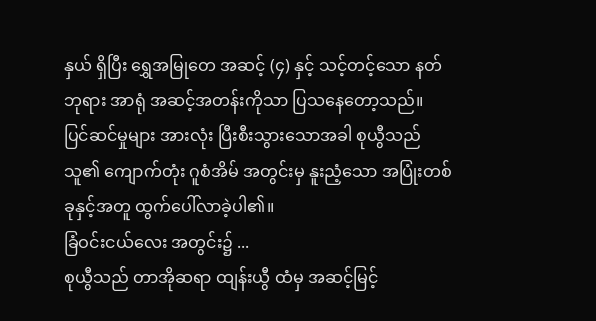နှယ် ရှိပြီး ရွှေအမြုတေ အဆင့် (၄) နှင့် သင့်တင့်သော နတ်ဘုရား အာရုံ အဆင့်အတန်းကိုသာ ပြသနေတော့သည်။
ပြင်ဆင်မှုများ အားလုံး ပြီးစီးသွားသောအခါ စုယွီသည် သူ၏ ကျောက်တုံး ဂူစံအိမ် အတွင်းမှ နူးညံ့သော အပြုံးတစ်ခုနှင့်အတူ ထွက်ပေါ်လာခဲ့ပါ၏။
ခြံဝင်းငယ်လေး အတွင်း၌ ...
စုယွီသည် တာအိုဆရာ ထျန်းယွီ ထံမှ အဆင့်မြင့်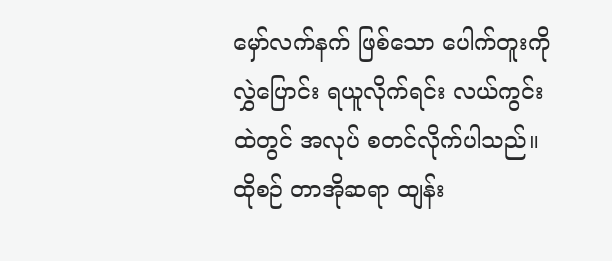မှော်လက်နက် ဖြစ်သော ပေါက်တူးကို လွှဲပြောင်း ရယူလိုက်ရင်း လယ်ကွင်းထဲတွင် အလုပ် စတင်လိုက်ပါသည်။
ထိုစဉ် တာအိုဆရာ ထျန်း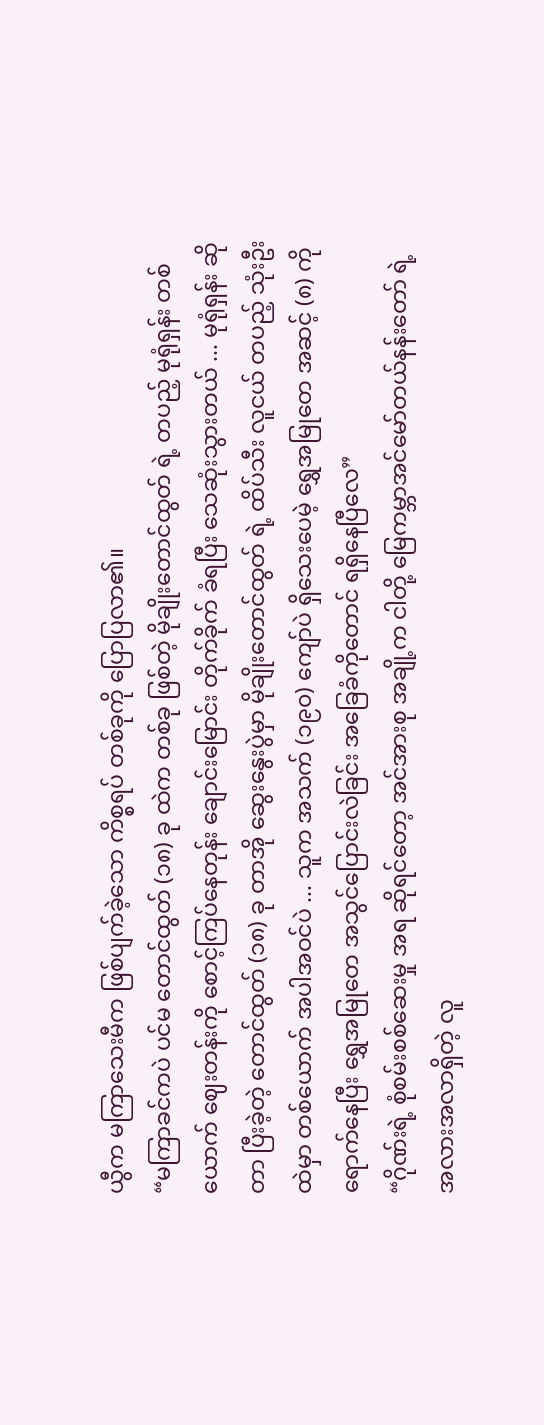ယွီက မကြာသေးမီက ဖြစ်ပျက်ခဲ့သော ကိစ္စရပ် တစ်ခုကို ပြောပြလာ၏။
“မကြာခင်ကပဲ ပင်မ တောင်ထွတ် (၁၈) ခု ထဲက တစ်ခု ဖြစ်တဲ့ မိုချိုးတောင်ထွတ် ရဲ့ တပည့် မုရုံရှန်း တစ်ယောက် ဈေးတန်းကို စောင့်ကြပ်နေတုန်း ချောင်းမြောင်း တိုက်ခိုက် ခံရပြီး သေဆုံးသွားတယ် ... မုရုံရှန်း ဆိုတာ ပြီးခဲ့တဲ့ တောင်ထွတ် (၁၈) ခု တာအို ဆွေးနွေးပွဲမှာ မိုချိုးတောင်ထွတ် ရဲ့ ထိပ်သီး လူငယ် တပည့် သုံးဦး ထဲမှာ တစ်ယောက် အပါအဝင်ပဲ ... သူက အသက် (၁၉၀) ကျော်ပဲ ရှိသေးပေမဲ့ ရွှေအမြုတေ အဆင့် (၈) ကို ရောက်နေပြီး ရွှေအမြုတေ အသွင်ပြောင်းလဲခြင်း အခြေခံကိုတောင် ရရှိနေပြီလေ”
“ဂိုဏ်းရဲ့ စုံစမ်းစစ်ဆေးမှု အရ ဆိုရင်တော့ အင်အားစု အချို့က ငါတို့ မြေကမ္ဘာအင်မော်တယ်နန်းတော် ရဲ့ အလားအလာရှိတဲ့ လူ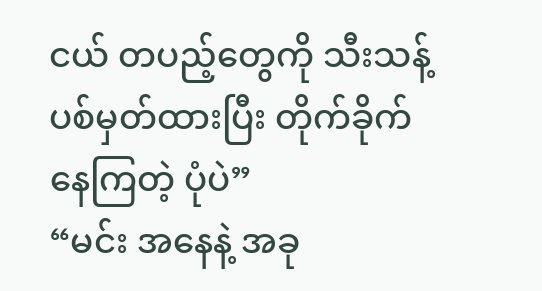ငယ် တပည့်တွေကို သီးသန့် ပစ်မှတ်ထားပြီး တိုက်ခိုက်နေကြတဲ့ ပုံပဲ”
“မင်း အနေနဲ့ အခု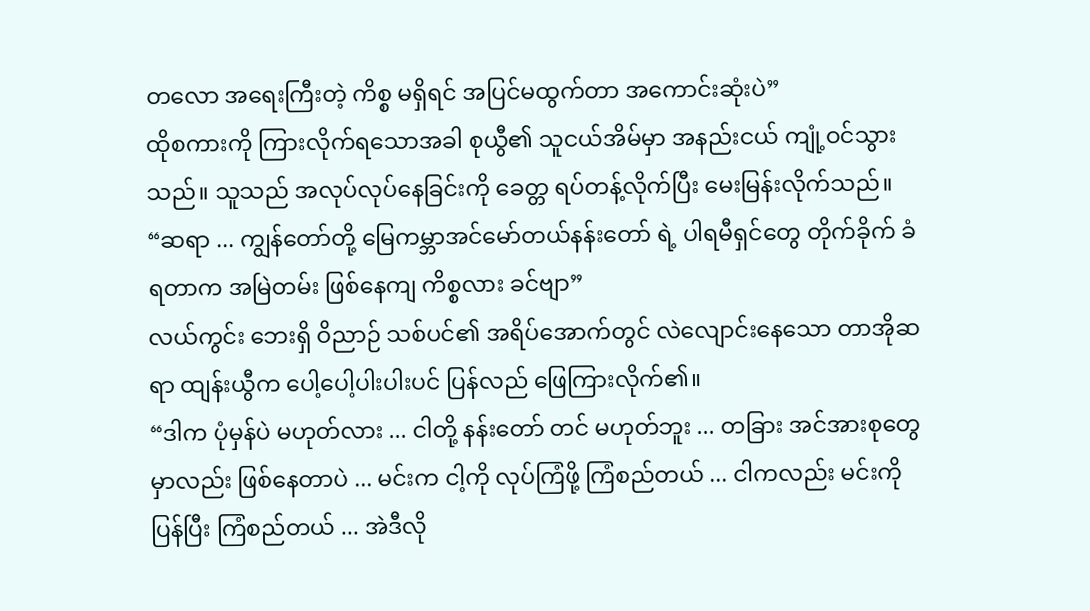တလော အရေးကြီးတဲ့ ကိစ္စ မရှိရင် အပြင်မထွက်တာ အကောင်းဆုံးပဲ”
ထိုစကားကို ကြားလိုက်ရသောအခါ စုယွီ၏ သူငယ်အိမ်မှာ အနည်းငယ် ကျုံ့ဝင်သွားသည်။ သူသည် အလုပ်လုပ်နေခြင်းကို ခေတ္တ ရပ်တန့်လိုက်ပြီး မေးမြန်းလိုက်သည်။
“ဆရာ ... ကျွန်တော်တို့ မြေကမ္ဘာအင်မော်တယ်နန်းတော် ရဲ့ ပါရမီရှင်တွေ တိုက်ခိုက် ခံရတာက အမြဲတမ်း ဖြစ်နေကျ ကိစ္စလား ခင်ဗျာ”
လယ်ကွင်း ဘေးရှိ ဝိညာဉ် သစ်ပင်၏ အရိပ်အောက်တွင် လဲလျောင်းနေသော တာအိုဆရာ ထျန်းယွီက ပေါ့ပေါ့ပါးပါးပင် ပြန်လည် ဖြေကြားလိုက်၏။
“ဒါက ပုံမှန်ပဲ မဟုတ်လား ... ငါတို့ နန်းတော် တင် မဟုတ်ဘူး ... တခြား အင်အားစုတွေမှာလည်း ဖြစ်နေတာပဲ ... မင်းက ငါ့ကို လုပ်ကြံဖို့ ကြံစည်တယ် ... ငါကလည်း မင်းကို ပြန်ပြီး ကြံစည်တယ် ... အဲဒီလို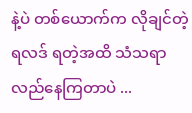နဲ့ပဲ တစ်ယောက်က လိုချင်တဲ့ ရလဒ် ရတဲ့အထိ သံသရာ လည်နေကြတာပဲ ...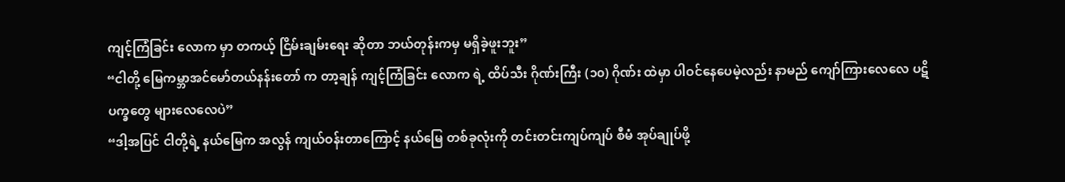ကျင့်ကြံခြင်း လောက မှာ တကယ့် ငြိမ်းချမ်းရေး ဆိုတာ ဘယ်တုန်းကမှ မရှိခဲ့ဖူးဘူး”
“ငါတို့ မြေကမ္ဘာအင်မော်တယ်နန်းတော် က တာ့ချန် ကျင့်ကြံခြင်း လောက ရဲ့ ထိပ်သီး ဂိုဏ်းကြီး (၁၀) ဂိုဏ်း ထဲမှာ ပါဝင်နေပေမဲ့လည်း နာမည် ကျော်ကြားလေလေ ပဋိပက္ခတွေ များလေလေပဲ”
“ဒါ့အပြင် ငါတို့ရဲ့ နယ်မြေက အလွန် ကျယ်ဝန်းတာကြောင့် နယ်မြေ တစ်ခုလုံးကို တင်းတင်းကျပ်ကျပ် စီမံ အုပ်ချုပ်ဖို့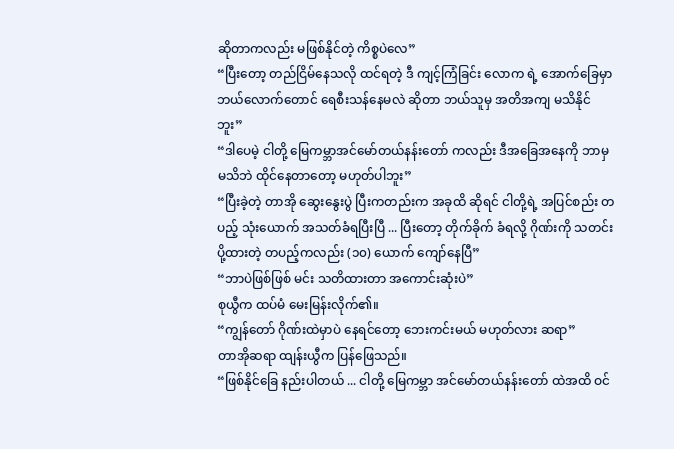ဆိုတာကလည်း မဖြစ်နိုင်တဲ့ ကိစ္စပဲလေ”
“ပြီးတော့ တည်ငြိမ်နေသလို ထင်ရတဲ့ ဒီ ကျင့်ကြံခြင်း လောက ရဲ့ အောက်ခြေမှာ ဘယ်လောက်တောင် ရေစီးသန်နေမလဲ ဆိုတာ ဘယ်သူမှ အတိအကျ မသိနိုင်ဘူး”
“ဒါပေမဲ့ ငါတို့ မြေကမ္ဘာအင်မော်တယ်နန်းတော် ကလည်း ဒီအခြေအနေကို ဘာမှ မသိဘဲ ထိုင်နေတာတော့ မဟုတ်ပါဘူး”
“ပြီးခဲ့တဲ့ တာအို ဆွေးနွေးပွဲ ပြီးကတည်းက အခုထိ ဆိုရင် ငါတို့ရဲ့ အပြင်စည်း တပည့် သုံးယောက် အသတ်ခံရပြီးပြီ ... ပြီးတော့ တိုက်ခိုက် ခံရလို့ ဂိုဏ်းကို သတင်းပို့ထားတဲ့ တပည့်ကလည်း (၁၀) ယောက် ကျော်နေပြီ”
“ဘာပဲဖြစ်ဖြစ် မင်း သတိထားတာ အကောင်းဆုံးပဲ”
စုယွီက ထပ်မံ မေးမြန်းလိုက်၏။
“ကျွန်တော် ဂိုဏ်းထဲမှာပဲ နေရင်တော့ ဘေးကင်းမယ် မဟုတ်လား ဆရာ”
တာအိုဆရာ ထျန်းယွီက ပြန်ဖြေသည်။
“ဖြစ်နိုင်ခြေ နည်းပါတယ် ... ငါတို့ မြေကမ္ဘာ အင်မော်တယ်နန်းတော် ထဲအထိ ဝင်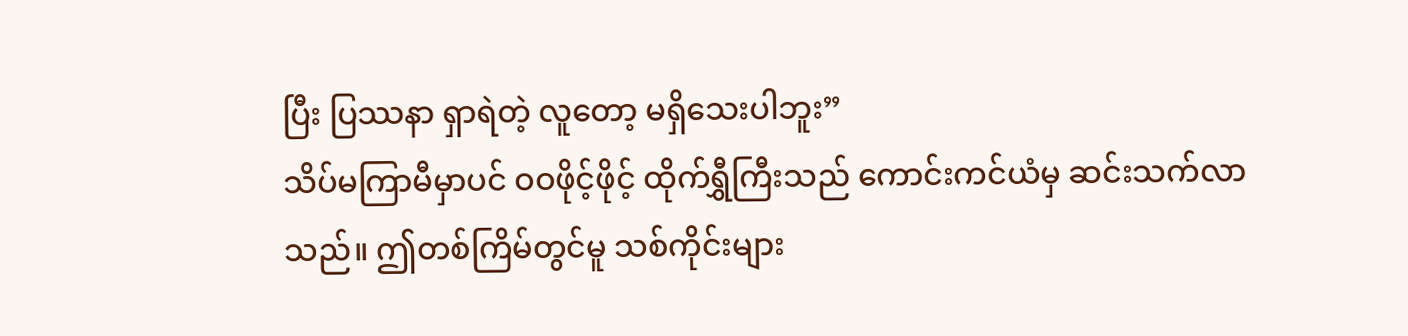ပြီး ပြဿနာ ရှာရဲတဲ့ လူတော့ မရှိသေးပါဘူး”
သိပ်မကြာမီမှာပင် ဝဝဖိုင့်ဖိုင့် ထိုက်ရွှီကြီးသည် ကောင်းကင်ယံမှ ဆင်းသက်လာသည်။ ဤတစ်ကြိမ်တွင်မူ သစ်ကိုင်းများ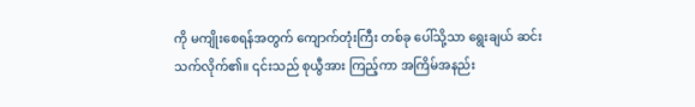ကို မကျိုးစေရန်အတွက် ကျောက်တုံးကြီး တစ်ခု ပေါ်သို့သာ ရွေးချယ် ဆင်းသက်လိုက်၏။ ၎င်းသည် စုယွီအား ကြည့်ကာ အကြိမ်အနည်း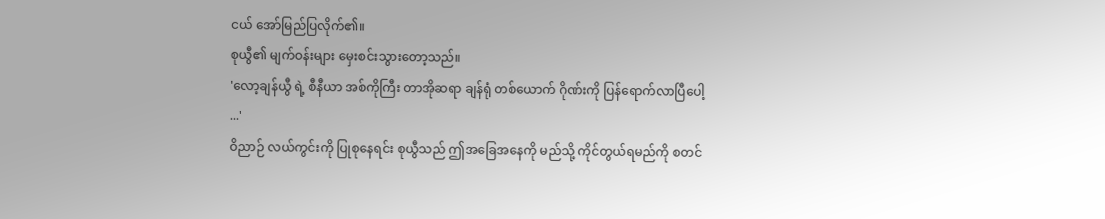ငယ် အော်မြည်ပြလိုက်၏။
စုယွီ၏ မျက်ဝန်းများ မှေးစင်းသွားတော့သည်။
'လော့ချန်ယွီ ရဲ့ စီနီယာ အစ်ကိုကြီး တာအိုဆရာ ချန်ရုံ တစ်ယောက် ဂိုဏ်းကို ပြန်ရောက်လာပြီပေါ့ ...'
ဝိညာဉ် လယ်ကွင်းကို ပြုစုနေရင်း စုယွီသည် ဤအခြေအနေကို မည်သို့ ကိုင်တွယ်ရမည်ကို စတင်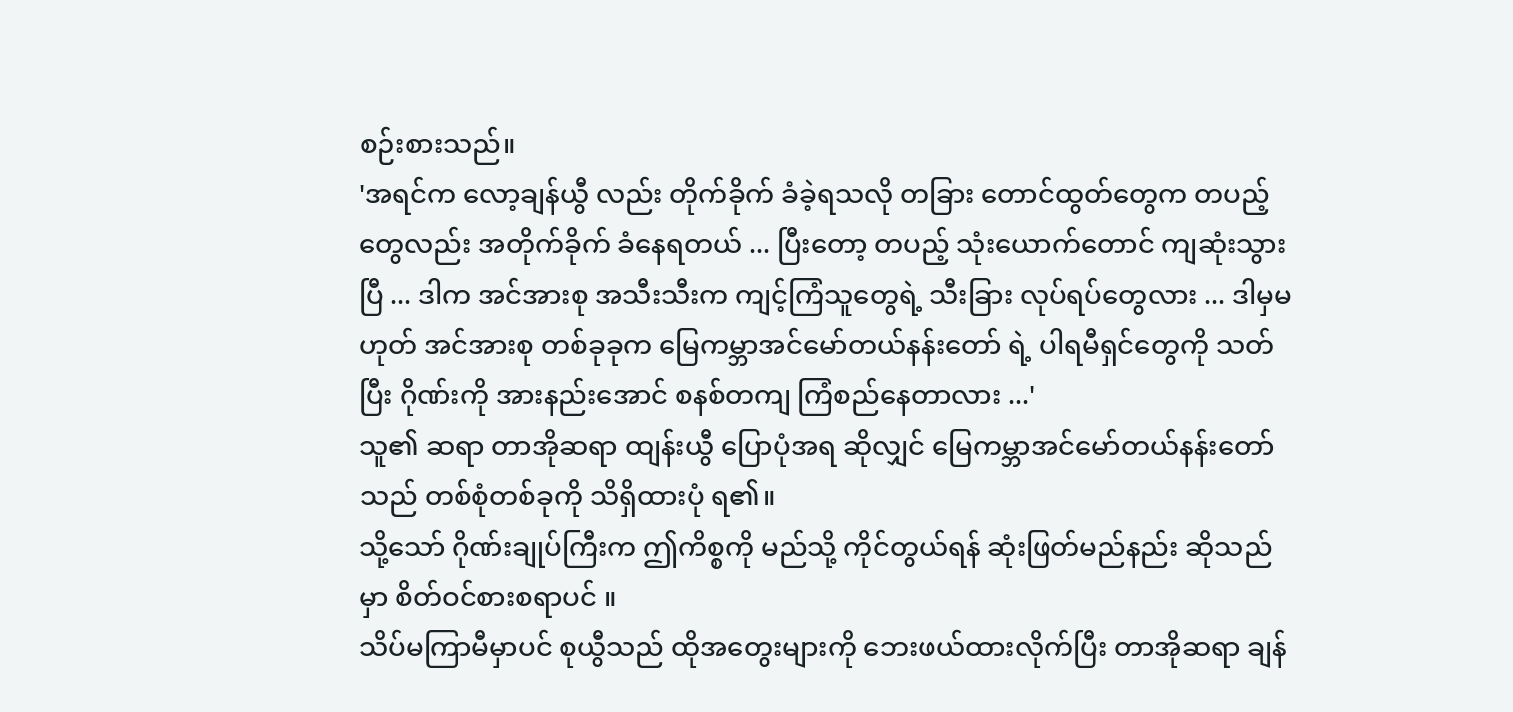စဉ်းစားသည်။
'အရင်က လော့ချန်ယွီ လည်း တိုက်ခိုက် ခံခဲ့ရသလို တခြား တောင်ထွတ်တွေက တပည့်တွေလည်း အတိုက်ခိုက် ခံနေရတယ် ... ပြီးတော့ တပည့် သုံးယောက်တောင် ကျဆုံးသွားပြီ ... ဒါက အင်အားစု အသီးသီးက ကျင့်ကြံသူတွေရဲ့ သီးခြား လုပ်ရပ်တွေလား ... ဒါမှမဟုတ် အင်အားစု တစ်ခုခုက မြေကမ္ဘာအင်မော်တယ်နန်းတော် ရဲ့ ပါရမီရှင်တွေကို သတ်ပြီး ဂိုဏ်းကို အားနည်းအောင် စနစ်တကျ ကြံစည်နေတာလား ...'
သူ၏ ဆရာ တာအိုဆရာ ထျန်းယွီ ပြောပုံအရ ဆိုလျှင် မြေကမ္ဘာအင်မော်တယ်နန်းတော်သည် တစ်စုံတစ်ခုကို သိရှိထားပုံ ရ၏။
သို့သော် ဂိုဏ်းချုပ်ကြီးက ဤကိစ္စကို မည်သို့ ကိုင်တွယ်ရန် ဆုံးဖြတ်မည်နည်း ဆိုသည်မှာ စိတ်ဝင်စားစရာပင် ။
သိပ်မကြာမီမှာပင် စုယွီသည် ထိုအတွေးများကို ဘေးဖယ်ထားလိုက်ပြီး တာအိုဆရာ ချန်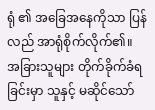ရုံ ၏ အခြေအနေကိုသာ ပြန်လည် အာရုံစိုက်လိုက်၏။
အခြားသူများ တိုက်ခိုက်ခံရခြင်းမှာ သူနှင့် မဆိုင်သော်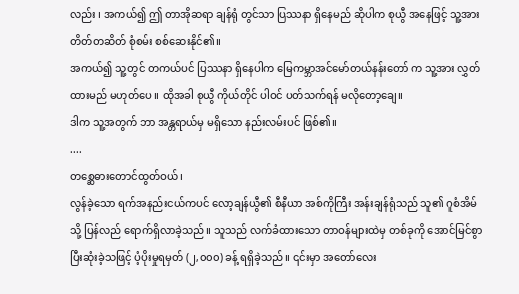လည်း ၊ အကယ်၍ ဤ တာအိုဆရာ ချန်ရုံ တွင်သာ ပြဿနာ ရှိနေမည် ဆိုပါက စုယွီ အနေဖြင့် သူ့အား တိတ်တဆိတ် စုံစမ်း စစ်ဆေးနိုင်၏။
အကယ်၍ သူ့တွင် တကယ်ပင် ပြဿနာ ရှိနေပါက မြေကမ္ဘာအင်မော်တယ်နန်းတော် က သူ့အား လွှတ်ထားမည် မဟုတ်ပေ ။ ထိုအခါ စုယွီ ကိုယ်တိုင် ပါဝင် ပတ်သက်ရန် မလိုတော့ချေ။
ဒါက သူ့အတွက် ဘာ အန္တရာယ်မှ မရှိသော နည်းလမ်းပင် ဖြစ်၏။
....
တစ္ဆေဓားတောင်ထွတ်ဝယ်၊
လွန်ခဲ့သော ရက်အနည်းငယ်ကပင် လော့ချန်ယွီ၏ စီနီယာ အစ်ကိုကြီး အန်းချန်ရုံသည် သူ၏ ဂူစံအိမ်သို့ ပြန်လည် ရောက်ရှိလာခဲ့သည်။ သူသည် လက်ခံထားသော တာဝန်များထဲမှ တစ်ခုကို အောင်မြင်စွာ ပြီးဆုံးခဲ့သဖြင့် ပံ့ပိုးမှုရမှတ် (၂,၀၀၀) ခန့် ရရှိခဲ့သည်။ ၎င်းမှာ အတော်လေး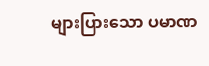များပြားသော ပမာဏ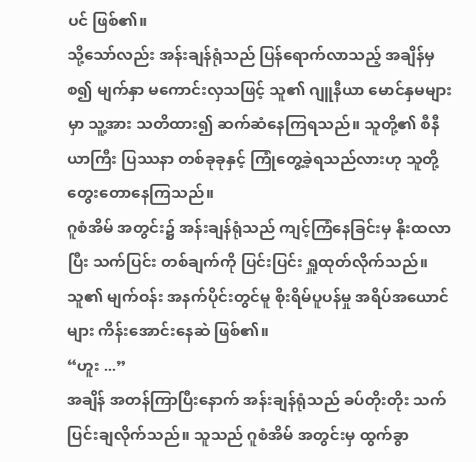ပင် ဖြစ်၏။
သို့သော်လည်း အန်းချန်ရုံသည် ပြန်ရောက်လာသည့် အချိန်မှစ၍ မျက်နှာ မကောင်းလှသဖြင့် သူ၏ ဂျူနီယာ မောင်နှမများမှာ သူ့အား သတိထား၍ ဆက်ဆံနေကြရသည်။ သူတို့၏ စီနီယာကြီး ပြဿနာ တစ်ခုခုနှင့် ကြုံတွေ့ခဲ့ရသည်လားဟု သူတို့ တွေးတောနေကြသည်။
ဂူစံအိမ် အတွင်း၌ အန်းချန်ရုံသည် ကျင့်ကြံနေခြင်းမှ နိုးထလာပြီး သက်ပြင်း တစ်ချက်ကို ပြင်းပြင်း ရှူထုတ်လိုက်သည်။ သူ၏ မျက်ဝန်း အနက်ပိုင်းတွင်မူ စိုးရိမ်ပူပန်မှု အရိပ်အယောင်များ ကိန်းအောင်းနေဆဲ ဖြစ်၏။
“ဟူး ...”
အချိန် အတန်ကြာပြီးနောက် အန်းချန်ရုံသည် ခပ်တိုးတိုး သက်ပြင်းချလိုက်သည်။ သူသည် ဂူစံအိမ် အတွင်းမှ ထွက်ခွာ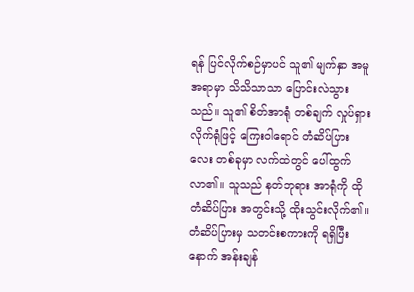ရန် ပြင်လိုက်စဉ်မှာပင် သူ၏ မျက်နှာ အမူအရာမှာ သိသိသာသာ ပြောင်းလဲသွားသည်။ သူ၏ စိတ်အာရုံ တစ်ချက် လှုပ်ရှားလိုက်ရုံဖြင့် ကြေးဝါရောင် တံဆိပ်ပြားလေး တစ်ခုမှာ လက်ထဲတွင် ပေါ်ထွက်လာ၏။ သူသည် နတ်ဘုရား အာရုံကို ထိုတံဆိပ်ပြား အတွင်းသို့ ထိုးသွင်းလိုက်၏။
တံဆိပ်ပြားမှ သတင်းစကားကို ရရှိပြီးနောက် အန်းချန်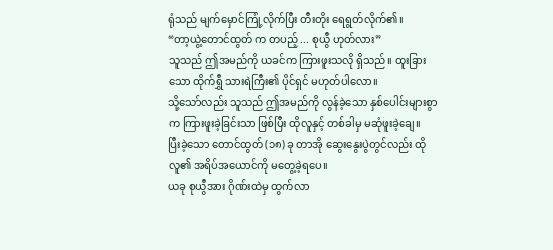ရုံသည် မျက်မှောင်ကြုံ့လိုက်ပြီး တီးတိုး ရေရွတ်လိုက်၏။
“တာ့ယွဲ့တောင်ထွတ် က တပည့် ... စုယွီ ဟုတ်လား”
သူသည် ဤအမည်ကို ယခင်က ကြားဖူးသလို ရှိသည်။ ထူးခြားသော ထိုက်ရွှီ သားရဲကြီး၏ ပိုင်ရှင် မဟုတ်ပါလော။
သို့သော်လည်း သူသည် ဤအမည်ကို လွန်ခဲ့သော နှစ်ပေါင်းများစွာက ကြားဖူးခဲ့ခြင်းသာ ဖြစ်ပြီး ထိုလူနှင့် တစ်ခါမှ မဆုံဖူးခဲ့ချေ။
ပြီးခဲ့သော တောင်ထွတ် (၁၈) ခု တာအို ဆွေးနွေးပွဲတွင်လည်း ထိုလူ၏ အရိပ်အယောင်ကို မတွေ့ခဲ့ရပေ။
ယခု စုယွီအား ဂိုဏ်းထဲမှ ထွက်လာ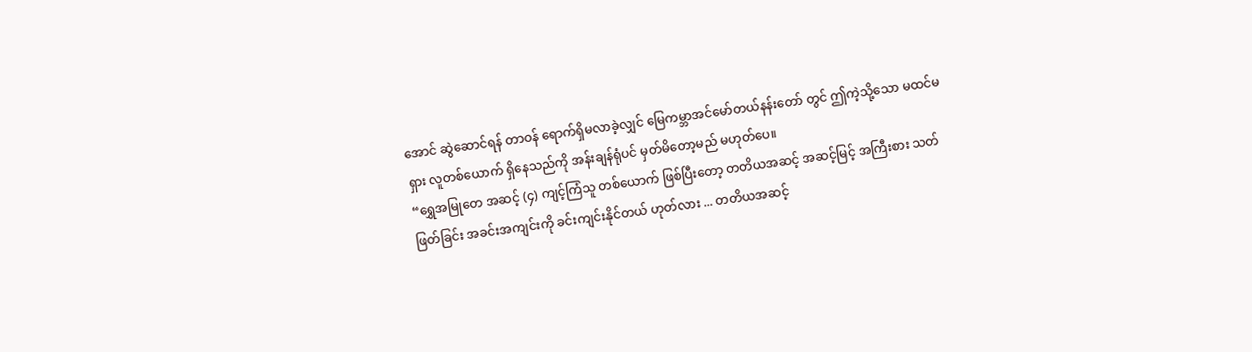အောင် ဆွဲဆောင်ရန် တာဝန် ရောက်ရှိမလာခဲ့လျှင် မြေကမ္ဘာအင်မော်တယ်နန်းတော် တွင် ဤကဲ့သို့သော မထင်မရှား လူတစ်ယောက် ရှိနေသည်ကို အန်းချန်ရုံပင် မှတ်မိတော့မည် မဟုတ်ပေ။
“ရွှေအမြုတေ အဆင့် (၄) ကျင့်ကြံသူ တစ်ယောက် ဖြစ်ပြီးတော့ တတိယအဆင့် အဆင့်မြင့် အကြီးစား သတ်ဖြတ်ခြင်း အခင်းအကျင်းကို ခင်းကျင်းနိုင်တယ် ဟုတ်လား ... တတိယအဆင့်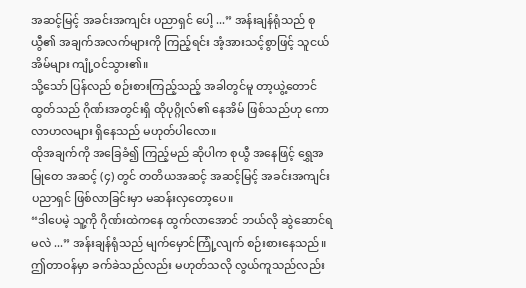အဆင့်မြင့် အခင်းအကျင်း ပညာရှင် ပေါ့ ...” အန်းချန်ရုံသည် စုယွီ၏ အချက်အလက်များကို ကြည့်ရင်း အံ့အားသင့်စွာဖြင့် သူငယ်အိမ်များ ကျုံ့ဝင်သွား၏။
သို့သော် ပြန်လည် စဉ်းစားကြည့်သည့် အခါတွင်မူ တာ့ယွဲ့တောင်ထွတ်သည် ဂိုဏ်းအတွင်းရှိ ထိုပုဂ္ဂိုလ်၏ နေအိမ် ဖြစ်သည်ဟု ကောလာဟလများ ရှိနေသည် မဟုတ်ပါလော။
ထိုအချက်ကို အခြေခံ၍ ကြည့်မည် ဆိုပါက စုယွီ အနေဖြင့် ရွှေအမြုတေ အဆင့် (၄) တွင် တတိယအဆင့် အဆင့်မြင့် အခင်းအကျင်း ပညာရှင် ဖြစ်လာခြင်းမှာ မဆန်းလှတော့ပေ။
“ဒါပေမဲ့ သူ့ကို ဂိုဏ်းထဲကနေ ထွက်လာအောင် ဘယ်လို ဆွဲဆောင်ရမလဲ ...” အန်းချန်ရုံသည် မျက်မှောင်ကြုံ့လျက် စဉ်းစားနေသည်။ ဤတာဝန်မှာ ခက်ခဲသည်လည်း မဟုတ်သလို လွယ်ကူသည်လည်း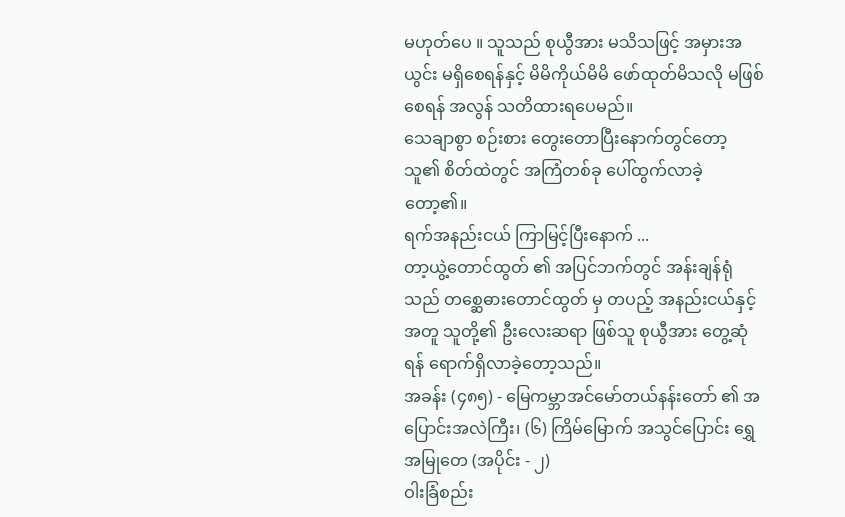မဟုတ်ပေ ။ သူသည် စုယွီအား မသိသဖြင့် အမှားအယွင်း မရှိစေရန်နှင့် မိမိကိုယ်မိမိ ဖော်ထုတ်မိသလို မဖြစ်စေရန် အလွန် သတိထားရပေမည်။
သေချာစွာ စဉ်းစား တွေးတောပြီးနောက်တွင်တော့ သူ၏ စိတ်ထဲတွင် အကြံတစ်ခု ပေါ်ထွက်လာခဲ့တော့၏။
ရက်အနည်းငယ် ကြာမြင့်ပြီးနောက် ...
တာ့ယွဲ့တောင်ထွတ် ၏ အပြင်ဘက်တွင် အန်းချန်ရုံသည် တစ္ဆေဓားတောင်ထွတ် မှ တပည့် အနည်းငယ်နှင့်အတူ သူတို့၏ ဦးလေးဆရာ ဖြစ်သူ စုယွီအား တွေ့ဆုံရန် ရောက်ရှိလာခဲ့တော့သည်။
အခန်း (၄၈၅) - မြေကမ္ဘာအင်မော်တယ်နန်းတော် ၏ အပြောင်းအလဲကြီး၊ (၆) ကြိမ်မြောက် အသွင်ပြောင်း ရွှေအမြုတေ (အပိုင်း - ၂)
ဝါးခြံစည်း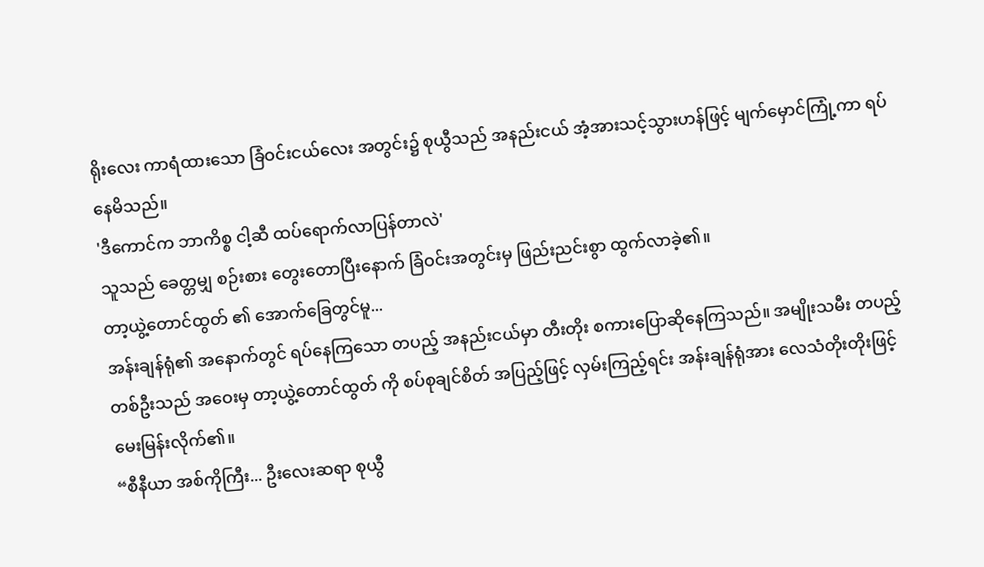ရိုးလေး ကာရံထားသော ခြံဝင်းငယ်လေး အတွင်း၌ စုယွီသည် အနည်းငယ် အံ့အားသင့်သွားဟန်ဖြင့် မျက်မှောင်ကြုံ့ကာ ရပ်နေမိသည်။
'ဒီကောင်က ဘာကိစ္စ ငါ့ဆီ ထပ်ရောက်လာပြန်တာလဲ'
သူသည် ခေတ္တမျှ စဉ်းစား တွေးတောပြီးနောက် ခြံဝင်းအတွင်းမှ ဖြည်းညင်းစွာ ထွက်လာခဲ့၏။
တာ့ယွဲ့တောင်ထွတ် ၏ အောက်ခြေတွင်မူ...
အန်းချန်ရုံ၏ အနောက်တွင် ရပ်နေကြသော တပည့် အနည်းငယ်မှာ တီးတိုး စကားပြောဆိုနေကြသည်။ အမျိုးသမီး တပည့် တစ်ဦးသည် အဝေးမှ တာ့ယွဲ့တောင်ထွတ် ကို စပ်စုချင်စိတ် အပြည့်ဖြင့် လှမ်းကြည့်ရင်း အန်းချန်ရုံအား လေသံတိုးတိုးဖြင့် မေးမြန်းလိုက်၏။
“စီနီယာ အစ်ကိုကြီး... ဦးလေးဆရာ စုယွီ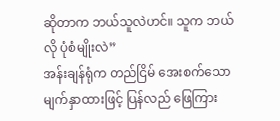ဆိုတာက ဘယ်သူလဲဟင်။ သူက ဘယ်လို ပုံစံမျိုးလဲ”
အန်းချန်ရုံက တည်ငြိမ် အေးစက်သော မျက်နှာထားဖြင့် ပြန်လည် ဖြေကြား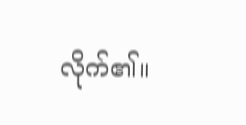လိုက်၏။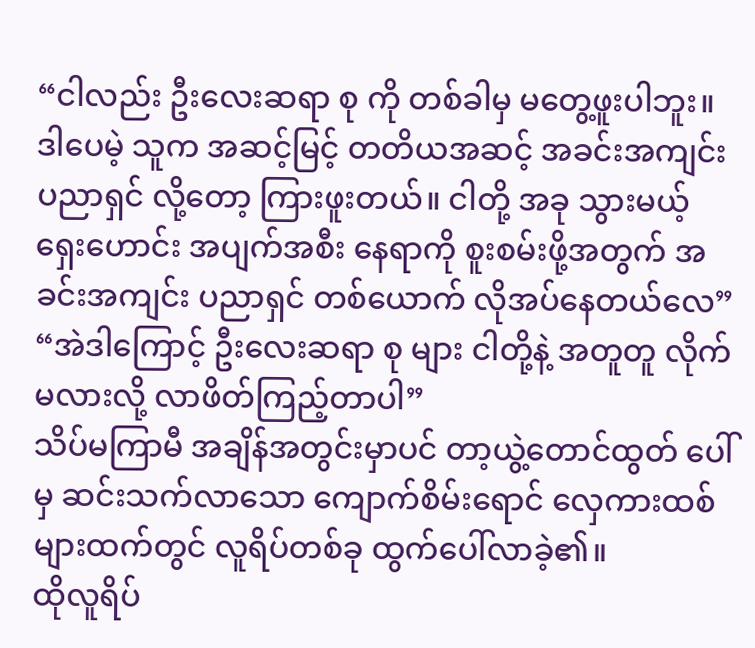“ငါလည်း ဦးလေးဆရာ စု ကို တစ်ခါမှ မတွေ့ဖူးပါဘူး။ ဒါပေမဲ့ သူက အဆင့်မြင့် တတိယအဆင့် အခင်းအကျင်း ပညာရှင် လို့တော့ ကြားဖူးတယ်။ ငါတို့ အခု သွားမယ့် ရှေးဟောင်း အပျက်အစီး နေရာကို စူးစမ်းဖို့အတွက် အခင်းအကျင်း ပညာရှင် တစ်ယောက် လိုအပ်နေတယ်လေ”
“အဲဒါကြောင့် ဦးလေးဆရာ စု များ ငါတို့နဲ့ အတူတူ လိုက်မလားလို့ လာဖိတ်ကြည့်တာပါ”
သိပ်မကြာမီ အချိန်အတွင်းမှာပင် တာ့ယွဲ့တောင်ထွတ် ပေါ်မှ ဆင်းသက်လာသော ကျောက်စိမ်းရောင် လှေကားထစ်များထက်တွင် လူရိပ်တစ်ခု ထွက်ပေါ်လာခဲ့၏။
ထိုလူရိပ်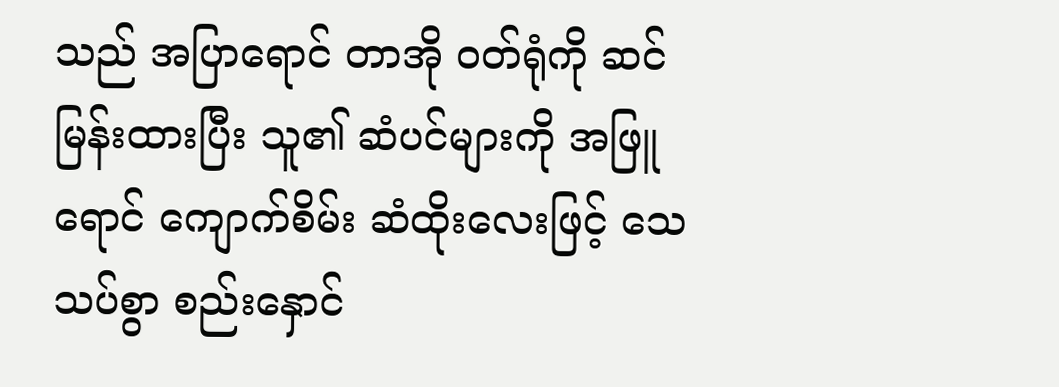သည် အပြာရောင် တာအို ဝတ်ရုံကို ဆင်မြန်းထားပြီး သူ၏ ဆံပင်များကို အဖြူရောင် ကျောက်စိမ်း ဆံထိုးလေးဖြင့် သေသပ်စွာ စည်းနှောင်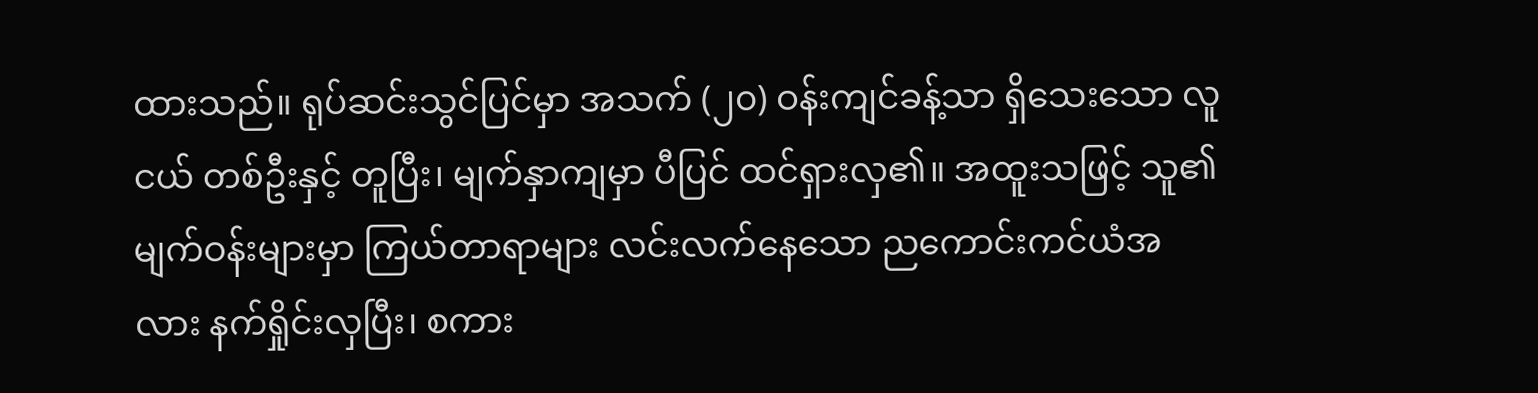ထားသည်။ ရုပ်ဆင်းသွင်ပြင်မှာ အသက် (၂၀) ဝန်းကျင်ခန့်သာ ရှိသေးသော လူငယ် တစ်ဦးနှင့် တူပြီး၊ မျက်နှာကျမှာ ပီပြင် ထင်ရှားလှ၏။ အထူးသဖြင့် သူ၏ မျက်ဝန်းများမှာ ကြယ်တာရာများ လင်းလက်နေသော ညကောင်းကင်ယံအလား နက်ရှိုင်းလှပြီး၊ စကား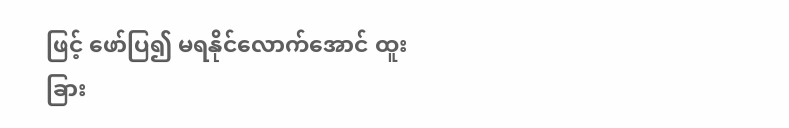ဖြင့် ဖော်ပြ၍ မရနိုင်လောက်အောင် ထူးခြား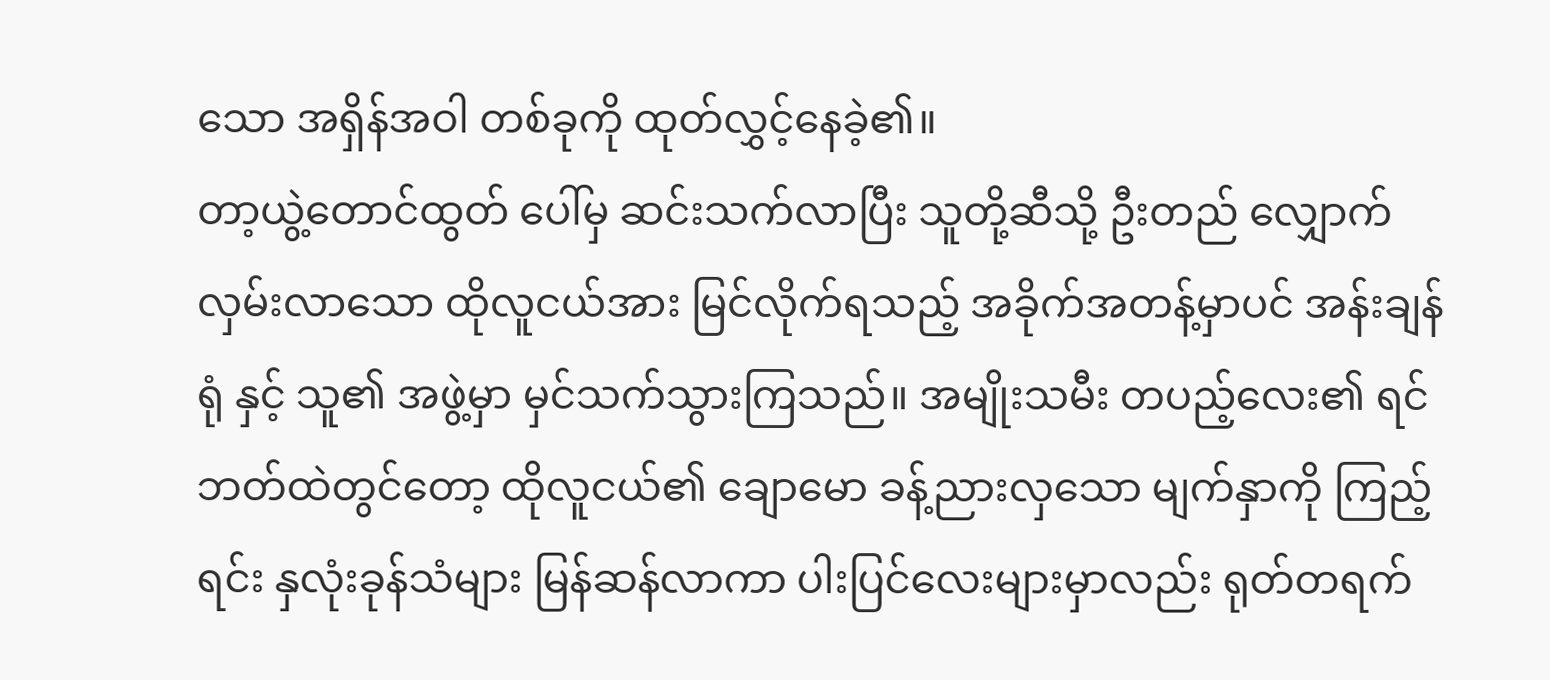သော အရှိန်အဝါ တစ်ခုကို ထုတ်လွှင့်နေခဲ့၏။
တာ့ယွဲ့တောင်ထွတ် ပေါ်မှ ဆင်းသက်လာပြီး သူတို့ဆီသို့ ဦးတည် လျှောက်လှမ်းလာသော ထိုလူငယ်အား မြင်လိုက်ရသည့် အခိုက်အတန့်မှာပင် အန်းချန်ရုံ နှင့် သူ၏ အဖွဲ့မှာ မှင်သက်သွားကြသည်။ အမျိုးသမီး တပည့်လေး၏ ရင်ဘတ်ထဲတွင်တော့ ထိုလူငယ်၏ ချောမော ခန့်ညားလှသော မျက်နှာကို ကြည့်ရင်း နှလုံးခုန်သံများ မြန်ဆန်လာကာ ပါးပြင်လေးများမှာလည်း ရုတ်တရက်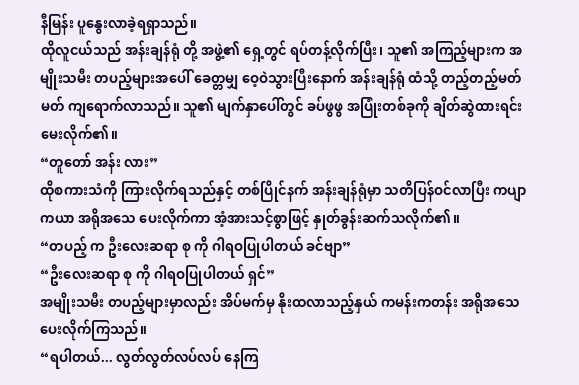နီမြန်း ပူနွေးလာခဲ့ရရှာသည်။
ထိုလူငယ်သည် အန်းချန်ရုံ တို့ အဖွဲ့၏ ရှေ့တွင် ရပ်တန့်လိုက်ပြီး၊ သူ၏ အကြည့်များက အမျိုးသမီး တပည့်များအပေါ် ခေတ္တမျှ ဝေ့ဝဲသွားပြီးနောက် အန်းချန်ရုံ ထံသို့ တည့်တည့်မတ်မတ် ကျရောက်လာသည်။ သူ၏ မျက်နှာပေါ်တွင် ခပ်ဖွဖွ အပြုံးတစ်ခုကို ချိတ်ဆွဲထားရင်း မေးလိုက်၏။
“တူတော် အန်း လား”
ထိုစကားသံကို ကြားလိုက်ရသည်နှင့် တစ်ပြိုင်နက် အန်းချန်ရုံမှာ သတိပြန်ဝင်လာပြီး ကပျာကယာ အရိုအသေ ပေးလိုက်ကာ အံ့အားသင့်စွာဖြင့် နှုတ်ခွန်းဆက်သလိုက်၏။
“တပည့် က ဦးလေးဆရာ စု ကို ဂါရဝပြုပါတယ် ခင်ဗျာ”
“ဦးလေးဆရာ စု ကို ဂါရဝပြုပါတယ် ရှင်”
အမျိုးသမီး တပည့်များမှာလည်း အိပ်မက်မှ နိုးထလာသည့်နှယ် ကမန်းကတန်း အရိုအသေ ပေးလိုက်ကြသည်။
“ရပါတယ်... လွတ်လွတ်လပ်လပ် နေကြ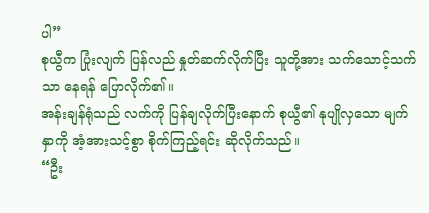ပါ”
စုယွီက ပြုံးလျက် ပြန်လည် နှုတ်ဆက်လိုက်ပြီး သူတို့အား သက်သောင့်သက်သာ နေရန် ပြောလိုက်၏။
အန်းချန်ရုံသည် လက်ကို ပြန်ချလိုက်ပြီးနောက် စုယွီ၏ နုပျိုလှသော မျက်နှာကို အံ့အားသင့်စွာ စိုက်ကြည့်ရင်း ဆိုလိုက်သည်။
“ဦး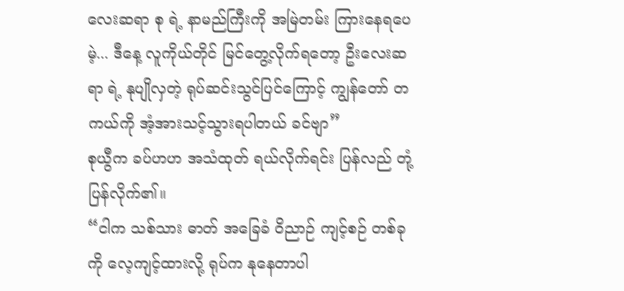လေးဆရာ စု ရဲ့ နာမည်ကြီးကို အမြဲတမ်း ကြားနေရပေမဲ့... ဒီနေ့ လူကိုယ်တိုင် မြင်တွေ့လိုက်ရတော့ ဦးလေးဆရာ ရဲ့ နုပျိုလှတဲ့ ရုပ်ဆင်းသွင်ပြင်ကြောင့် ကျွန်တော် တကယ်ကို အံ့အားသင့်သွားရပါတယ် ခင်ဗျာ”
စုယွီက ခပ်ဟဟ အသံထုတ် ရယ်လိုက်ရင်း ပြန်လည် တုံ့ပြန်လိုက်၏။
“ငါက သစ်သား ဓာတ် အခြေခံ ဝိညာဉ် ကျင့်စဉ် တစ်ခုကို လေ့ကျင့်ထားလို့ ရုပ်က နုနေတာပါ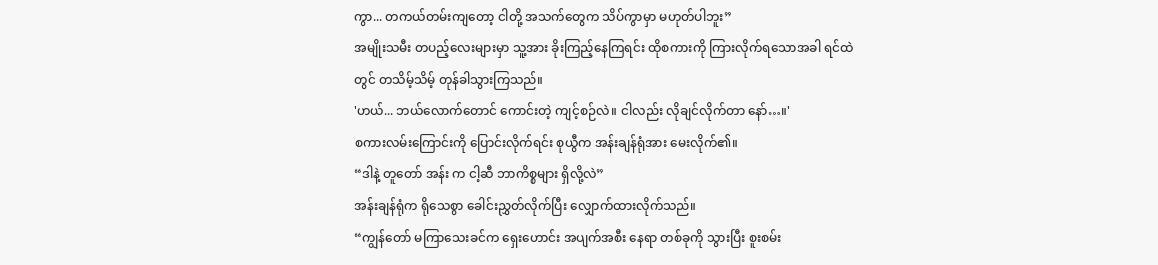ကွာ... တကယ်တမ်းကျတော့ ငါတို့ အသက်တွေက သိပ်ကွာမှာ မဟုတ်ပါဘူး”
အမျိုးသမီး တပည့်လေးများမှာ သူ့အား ခိုးကြည့်နေကြရင်း ထိုစကားကို ကြားလိုက်ရသောအခါ ရင်ထဲတွင် တသိမ့်သိမ့် တုန်ခါသွားကြသည်။
'ဟယ်... ဘယ်လောက်တောင် ကောင်းတဲ့ ကျင့်စဉ်လဲ။ ငါလည်း လိုချင်လိုက်တာ နော်…။'
စကားလမ်းကြောင်းကို ပြောင်းလိုက်ရင်း စုယွီက အန်းချန်ရုံအား မေးလိုက်၏။
“ဒါနဲ့ တူတော် အန်း က ငါ့ဆီ ဘာကိစ္စများ ရှိလို့လဲ”
အန်းချန်ရုံက ရိုသေစွာ ခေါင်းညွှတ်လိုက်ပြီး လျှောက်ထားလိုက်သည်။
“ကျွန်တော် မကြာသေးခင်က ရှေးဟောင်း အပျက်အစီး နေရာ တစ်ခုကို သွားပြီး စူးစမ်း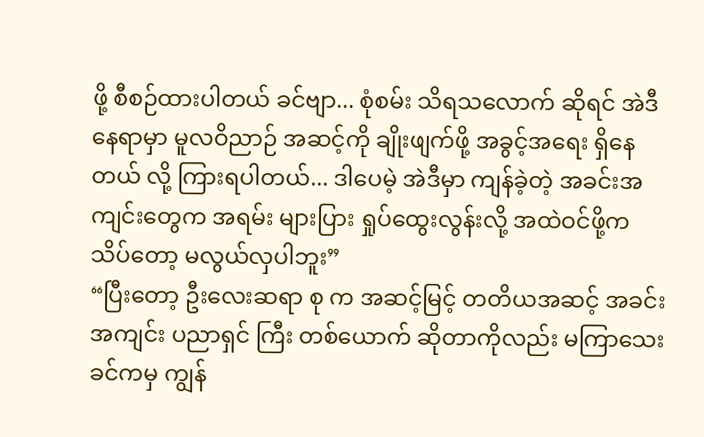ဖို့ စီစဉ်ထားပါတယ် ခင်ဗျာ... စုံစမ်း သိရသလောက် ဆိုရင် အဲဒီနေရာမှာ မူလဝိညာဉ် အဆင့်ကို ချိုးဖျက်ဖို့ အခွင့်အရေး ရှိနေတယ် လို့ ကြားရပါတယ်... ဒါပေမဲ့ အဲဒီမှာ ကျန်ခဲ့တဲ့ အခင်းအကျင်းတွေက အရမ်း များပြား ရှုပ်ထွေးလွန်းလို့ အထဲဝင်ဖို့က သိပ်တော့ မလွယ်လှပါဘူး”
“ပြီးတော့ ဦးလေးဆရာ စု က အဆင့်မြင့် တတိယအဆင့် အခင်းအကျင်း ပညာရှင် ကြီး တစ်ယောက် ဆိုတာကိုလည်း မကြာသေးခင်ကမှ ကျွန်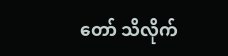တော် သိလိုက်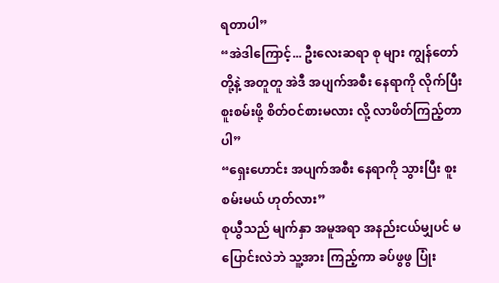ရတာပါ”
“အဲဒါကြောင့်... ဦးလေးဆရာ စု များ ကျွန်တော်တို့နဲ့ အတူတူ အဲဒီ အပျက်အစီး နေရာကို လိုက်ပြီး စူးစမ်းဖို့ စိတ်ဝင်စားမလား လို့ လာဖိတ်ကြည့်တာပါ”
“ရှေးဟောင်း အပျက်အစီး နေရာကို သွားပြီး စူးစမ်းမယ် ဟုတ်လား”
စုယွီသည် မျက်နှာ အမူအရာ အနည်းငယ်မျှပင် မပြောင်းလဲဘဲ သူ့အား ကြည့်ကာ ခပ်ဖွဖွ ပြုံး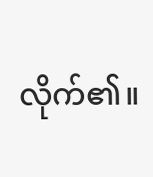လိုက်၏။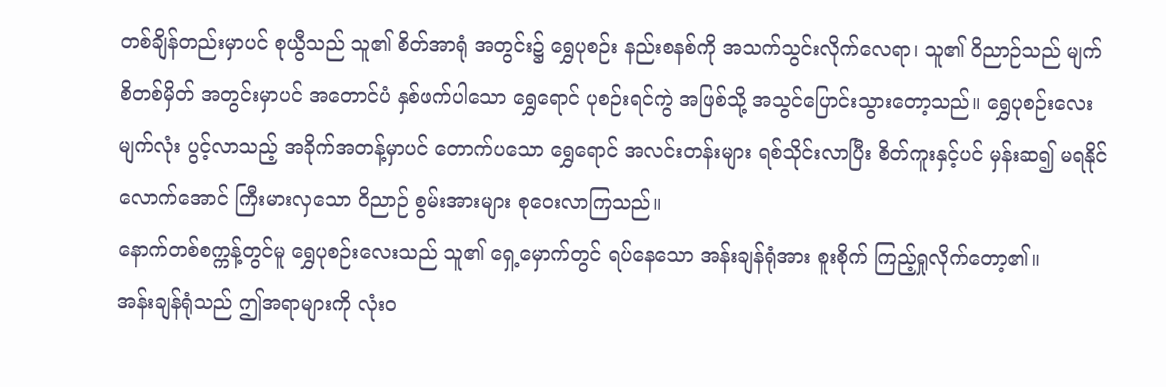တစ်ချိန်တည်းမှာပင် စုယွီသည် သူ၏ စိတ်အာရုံ အတွင်း၌ ရွှေပုစဉ်း နည်းစနစ်ကို အသက်သွင်းလိုက်လေရာ၊ သူ၏ ဝိညာဉ်သည် မျက်စိတစ်မှိတ် အတွင်းမှာပင် အတောင်ပံ နှစ်ဖက်ပါသော ရွှေရောင် ပုစဉ်းရင်ကွဲ အဖြစ်သို့ အသွင်ပြောင်းသွားတော့သည်။ ရွှေပုစဉ်းလေး မျက်လုံး ပွင့်လာသည့် အခိုက်အတန့်မှာပင် တောက်ပသော ရွှေရောင် အလင်းတန်းများ ရစ်သိုင်းလာပြီး စိတ်ကူးနှင့်ပင် မှန်းဆ၍ မရနိုင်လောက်အောင် ကြီးမားလှသော ဝိညာဉ် စွမ်းအားများ စုဝေးလာကြသည်။
နောက်တစ်စက္ကန့်တွင်မူ ရွှေပုစဉ်းလေးသည် သူ၏ ရှေ့မှောက်တွင် ရပ်နေသော အန်းချန်ရုံအား စူးစိုက် ကြည့်ရှုလိုက်တော့၏။
အန်းချန်ရုံသည် ဤအရာများကို လုံးဝ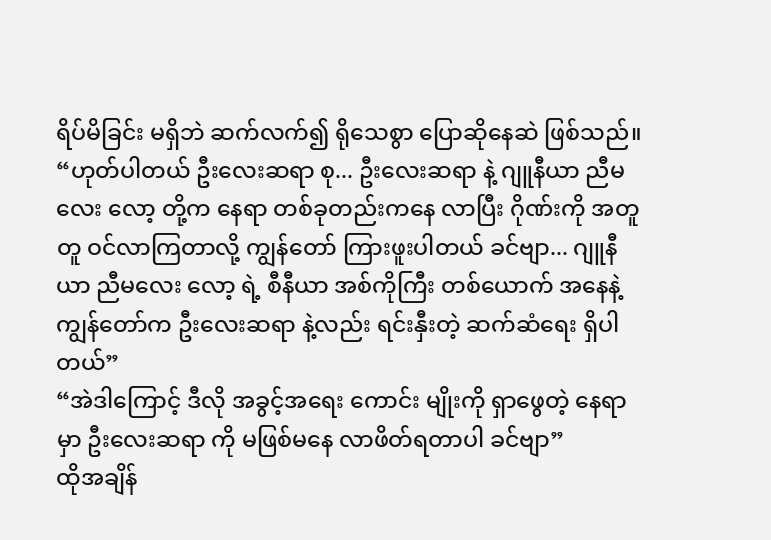ရိပ်မိခြင်း မရှိဘဲ ဆက်လက်၍ ရိုသေစွာ ပြောဆိုနေဆဲ ဖြစ်သည်။
“ဟုတ်ပါတယ် ဦးလေးဆရာ စု... ဦးလေးဆရာ နဲ့ ဂျူနီယာ ညီမလေး လော့ တို့က နေရာ တစ်ခုတည်းကနေ လာပြီး ဂိုဏ်းကို အတူတူ ဝင်လာကြတာလို့ ကျွန်တော် ကြားဖူးပါတယ် ခင်ဗျာ... ဂျူနီယာ ညီမလေး လော့ ရဲ့ စီနီယာ အစ်ကိုကြီး တစ်ယောက် အနေနဲ့ ကျွန်တော်က ဦးလေးဆရာ နဲ့လည်း ရင်းနှီးတဲ့ ဆက်ဆံရေး ရှိပါတယ်”
“အဲဒါကြောင့် ဒီလို အခွင့်အရေး ကောင်း မျိုးကို ရှာဖွေတဲ့ နေရာမှာ ဦးလေးဆရာ ကို မဖြစ်မနေ လာဖိတ်ရတာပါ ခင်ဗျာ”
ထိုအချိန်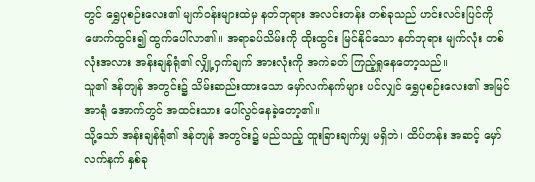တွင် ရွှေပုစဉ်းလေး၏ မျက်ဝန်းများထဲမှ နတ်ဘုရား အလင်းတန်း တစ်ခုသည် ဟင်းလင်းပြင်ကို ဖောက်ထွင်း၍ ထွက်ပေါ်လာ၏။ အရာခပ်သိမ်းကို ထိုးထွင်း မြင်နိုင်သော နတ်ဘုရား မျက်လုံး တစ်လုံးအလား အန်းချန်ရုံ၏ လျှို့ဝှက်ချက် အားလုံးကို အကဲခတ် ကြည့်ရှုနေတော့သည်။
သူ၏ ဒန်တျန် အတွင်း၌ သိမ်းဆည်းထားသော မှော်လက်နက်များ ပင်လျှင် ရွှေပုစဉ်းလေး၏ အမြင်အာရုံ အောက်တွင် အထင်းသား ပေါ်လွင်နေခဲ့တော့၏။
သို့သော် အန်းချန်ရုံ၏ ဒန်တျန် အတွင်း၌ မည်သည့် ထူးခြားချက်မျှ မရှိဘဲ၊ ထိပ်တန်း အဆင့် မှော်လက်နက် နှစ်ခု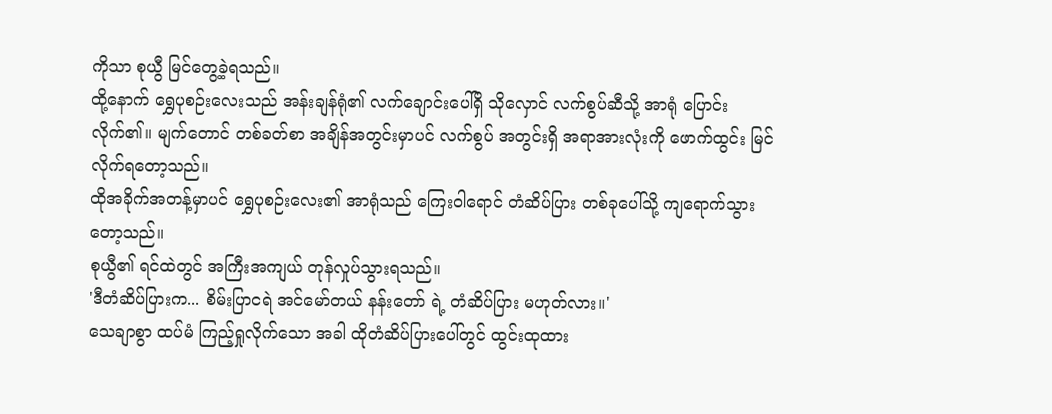ကိုသာ စုယွီ မြင်တွေ့ခဲ့ရသည်။
ထို့နောက် ရွှေပုစဉ်းလေးသည် အန်းချန်ရုံ၏ လက်ချောင်းပေါ်ရှိ သိုလှောင် လက်စွပ်ဆီသို့ အာရုံ ပြောင်းလိုက်၏။ မျက်တောင် တစ်ခတ်စာ အချိန်အတွင်းမှာပင် လက်စွပ် အတွင်းရှိ အရာအားလုံးကို ဖောက်ထွင်း မြင်လိုက်ရတော့သည်။
ထိုအခိုက်အတန့်မှာပင် ရွှေပုစဉ်းလေး၏ အာရုံသည် ကြေးဝါရောင် တံဆိပ်ပြား တစ်ခုပေါ်သို့ ကျရောက်သွားတော့သည်။
စုယွီ၏ ရင်ထဲတွင် အကြီးအကျယ် တုန်လှုပ်သွားရသည်။
'ဒီတံဆိပ်ပြားက... စိမ်းပြာငရဲ အင်မော်တယ် နန်းတော် ရဲ့ တံဆိပ်ပြား မဟုတ်လား။'
သေချာစွာ ထပ်မံ ကြည့်ရှုလိုက်သော အခါ ထိုတံဆိပ်ပြားပေါ်တွင် ထွင်းထုထား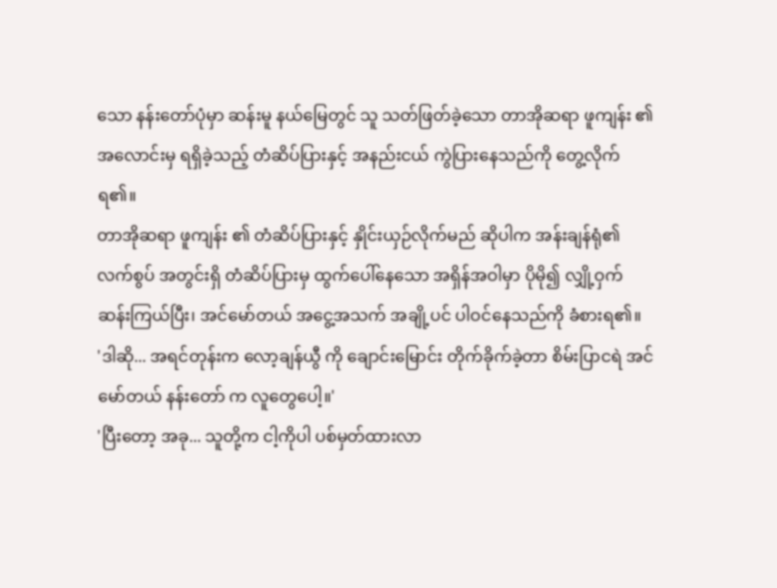သော နန်းတော်ပုံမှာ ဆန်းမူ နယ်မြေတွင် သူ သတ်ဖြတ်ခဲ့သော တာအိုဆရာ ဖူကျန်း ၏ အလောင်းမှ ရရှိခဲ့သည့် တံဆိပ်ပြားနှင့် အနည်းငယ် ကွဲပြားနေသည်ကို တွေ့လိုက်ရ၏။
တာအိုဆရာ ဖူကျန်း ၏ တံဆိပ်ပြားနှင့် နှိုင်းယှဉ်လိုက်မည် ဆိုပါက အန်းချန်ရုံ၏ လက်စွပ် အတွင်းရှိ တံဆိပ်ပြားမှ ထွက်ပေါ်နေသော အရှိန်အဝါမှာ ပိုမို၍ လျှို့ဝှက် ဆန်းကြယ်ပြီး၊ အင်မော်တယ် အငွေ့အသက် အချို့ပင် ပါဝင်နေသည်ကို ခံစားရ၏။
'ဒါဆို... အရင်တုန်းက လော့ချန်ယွီ ကို ချောင်းမြောင်း တိုက်ခိုက်ခဲ့တာ စိမ်းပြာငရဲ အင်မော်တယ် နန်းတော် က လူတွေပေါ့။'
'ပြီးတော့ အခု... သူတို့က ငါ့ကိုပါ ပစ်မှတ်ထားလာ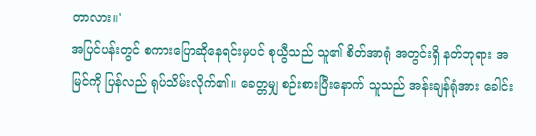တာလား။'
အပြင်ပန်းတွင် စကားပြောဆိုနေရင်းမှပင် စုယွီသည် သူ၏ စိတ်အာရုံ အတွင်းရှိ နတ်ဘုရား အမြင်ကို ပြန်လည် ရုပ်သိမ်းလိုက်၏။ ခေတ္တမျှ စဉ်းစားပြီးနောက် သူသည် အန်းချန်ရုံအား ခေါင်း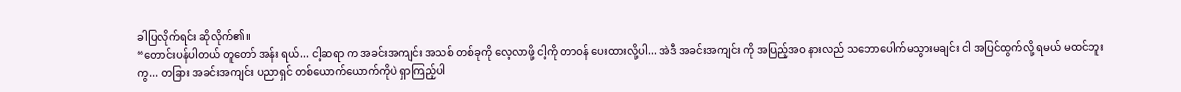ခါပြလိုက်ရင်း ဆိုလိုက်၏။
“တောင်းပန်ပါတယ် တူတော် အန်း ရယ်... ငါ့ဆရာ က အခင်းအကျင်း အသစ် တစ်ခုကို လေ့လာဖို့ ငါ့ကို တာဝန် ပေးထားလို့ပါ... အဲဒီ အခင်းအကျင်း ကို အပြည့်အဝ နားလည် သဘောပေါက်မသွားမချင်း ငါ အပြင်ထွက်လို့ ရမယ် မထင်ဘူးကွ... တခြား အခင်းအကျင်း ပညာရှင် တစ်ယောက်ယောက်ကိုပဲ ရှာကြည့်ပါ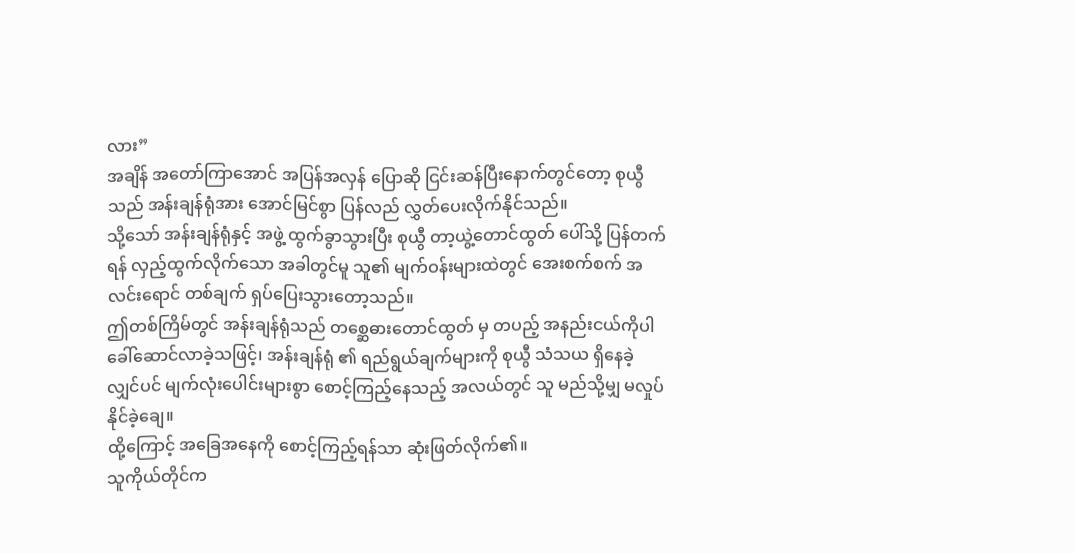လား”
အချိန် အတော်ကြာအောင် အပြန်အလှန် ပြောဆို ငြင်းဆန်ပြီးနောက်တွင်တော့ စုယွီသည် အန်းချန်ရုံအား အောင်မြင်စွာ ပြန်လည် လွှတ်ပေးလိုက်နိုင်သည်။
သို့သော် အန်းချန်ရုံနှင့် အဖွဲ့ ထွက်ခွာသွားပြီး စုယွီ တာ့ယွဲ့တောင်ထွတ် ပေါ်သို့ ပြန်တက်ရန် လှည့်ထွက်လိုက်သော အခါတွင်မူ သူ၏ မျက်ဝန်းများထဲတွင် အေးစက်စက် အလင်းရောင် တစ်ချက် ရှပ်ပြေးသွားတော့သည်။
ဤတစ်ကြိမ်တွင် အန်းချန်ရုံသည် တစ္ဆေဓားတောင်ထွတ် မှ တပည့် အနည်းငယ်ကိုပါ ခေါ်ဆောင်လာခဲ့သဖြင့်၊ အန်းချန်ရုံ ၏ ရည်ရွယ်ချက်များကို စုယွီ သံသယ ရှိနေခဲ့လျှင်ပင် မျက်လုံးပေါင်းများစွာ စောင့်ကြည့်နေသည့် အလယ်တွင် သူ မည်သို့မျှ မလှုပ်နိုင်ခဲ့ချေ။
ထို့ကြောင့် အခြေအနေကို စောင့်ကြည့်ရန်သာ ဆုံးဖြတ်လိုက်၏။
သူကိုယ်တိုင်က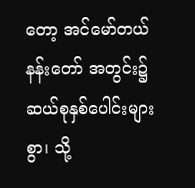တော့ အင်မော်တယ် နန်းတော် အတွင်း၌ ဆယ်စုနှစ်ပေါင်းများစွာ၊ သို့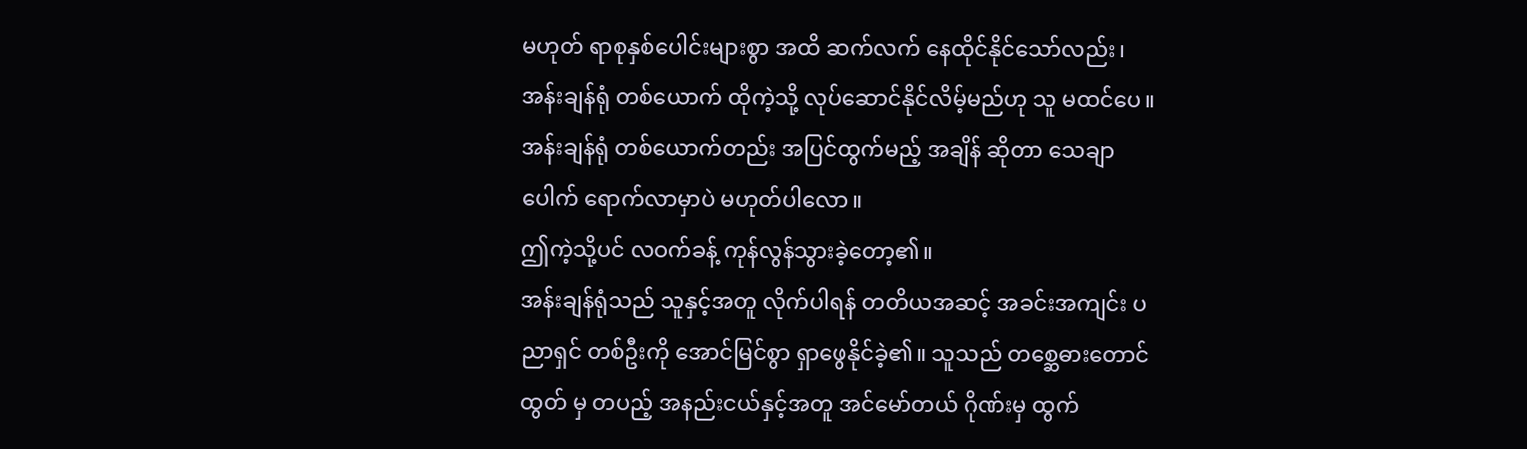မဟုတ် ရာစုနှစ်ပေါင်းများစွာ အထိ ဆက်လက် နေထိုင်နိုင်သော်လည်း၊ အန်းချန်ရုံ တစ်ယောက် ထိုကဲ့သို့ လုပ်ဆောင်နိုင်လိမ့်မည်ဟု သူ မထင်ပေ။
အန်းချန်ရုံ တစ်ယောက်တည်း အပြင်ထွက်မည့် အချိန် ဆိုတာ သေချာပေါက် ရောက်လာမှာပဲ မဟုတ်ပါလော။
ဤကဲ့သို့ပင် လဝက်ခန့် ကုန်လွန်သွားခဲ့တော့၏။
အန်းချန်ရုံသည် သူနှင့်အတူ လိုက်ပါရန် တတိယအဆင့် အခင်းအကျင်း ပညာရှင် တစ်ဦးကို အောင်မြင်စွာ ရှာဖွေနိုင်ခဲ့၏။ သူသည် တစ္ဆေဓားတောင်ထွတ် မှ တပည့် အနည်းငယ်နှင့်အတူ အင်မော်တယ် ဂိုဏ်းမှ ထွက်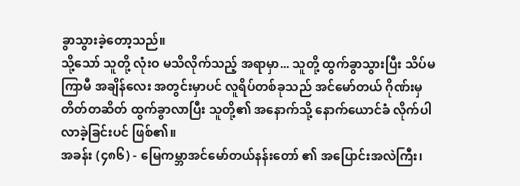ခွာသွားခဲ့တော့သည်။
သို့သော် သူတို့ လုံးဝ မသိလိုက်သည့် အရာမှာ... သူတို့ ထွက်ခွာသွားပြီး သိပ်မကြာမီ အချိန်လေး အတွင်းမှာပင် လူရိပ်တစ်ခုသည် အင်မော်တယ် ဂိုဏ်းမှ တိတ်တဆိတ် ထွက်ခွာလာပြီး သူတို့၏ အနောက်သို့ နောက်ယောင်ခံ လိုက်ပါလာခဲ့ခြင်းပင် ဖြစ်၏။
အခန်း (၄၈၆) - မြေကမ္ဘာအင်မော်တယ်နန်းတော် ၏ အပြောင်းအလဲကြီး၊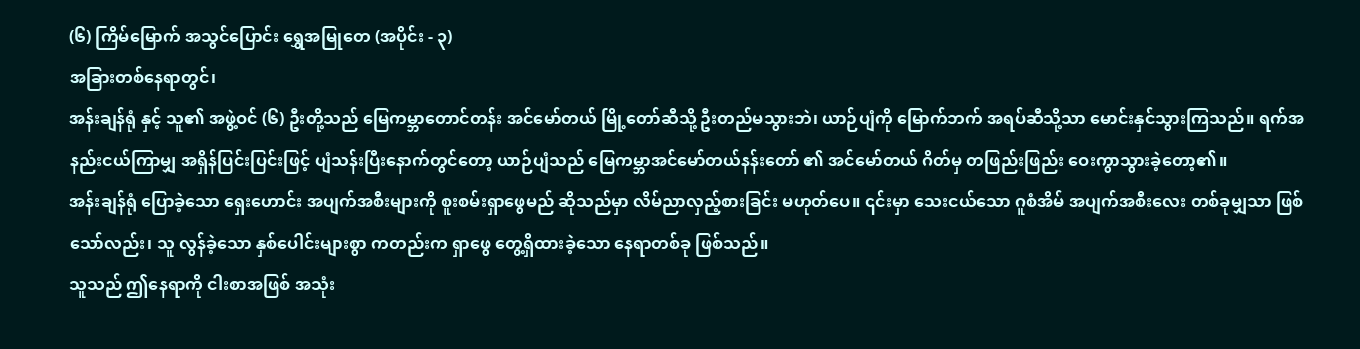(၆) ကြိမ်မြောက် အသွင်ပြောင်း ရွှေအမြုတေ (အပိုင်း - ၃)
အခြားတစ်နေရာတွင်၊
အန်းချန်ရုံ နှင့် သူ၏ အဖွဲ့ဝင် (၆) ဦးတို့သည် မြေကမ္ဘာတောင်တန်း အင်မော်တယ် မြို့တော်ဆီသို့ ဦးတည်မသွားဘဲ၊ ယာဉ်ပျံကို မြောက်ဘက် အရပ်ဆီသို့သာ မောင်းနှင်သွားကြသည်။ ရက်အနည်းငယ်ကြာမျှ အရှိန်ပြင်းပြင်းဖြင့် ပျံသန်းပြီးနောက်တွင်တော့ ယာဉ်ပျံသည် မြေကမ္ဘာအင်မော်တယ်နန်းတော် ၏ အင်မော်တယ် ဂိတ်မှ တဖြည်းဖြည်း ဝေးကွာသွားခဲ့တော့၏။
အန်းချန်ရုံ ပြောခဲ့သော ရှေးဟောင်း အပျက်အစီးများကို စူးစမ်းရှာဖွေမည် ဆိုသည်မှာ လိမ်ညာလှည့်စားခြင်း မဟုတ်ပေ။ ၎င်းမှာ သေးငယ်သော ဂူစံအိမ် အပျက်အစီးလေး တစ်ခုမျှသာ ဖြစ်သော်လည်း၊ သူ လွန်ခဲ့သော နှစ်ပေါင်းများစွာ ကတည်းက ရှာဖွေ တွေ့ရှိထားခဲ့သော နေရာတစ်ခု ဖြစ်သည်။
သူသည် ဤနေရာကို ငါးစာအဖြစ် အသုံး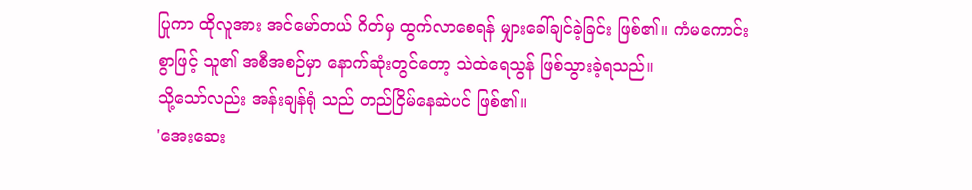ပြုကာ ထိုလူအား အင်မော်တယ် ဂိတ်မှ ထွက်လာစေရန် မျှားခေါ်ချင်ခဲ့ခြင်း ဖြစ်၏။ ကံမကောင်းစွာဖြင့် သူ၏ အစီအစဉ်မှာ နောက်ဆုံးတွင်တော့ သဲထဲရေသွန် ဖြစ်သွားခဲ့ရသည်။
သို့သော်လည်း အန်းချန်ရုံ သည် တည်ငြိမ်နေဆဲပင် ဖြစ်၏။
'အေးဆေး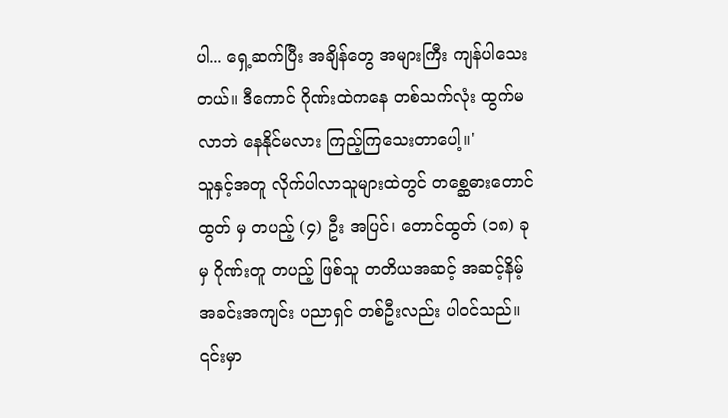ပါ... ရှေ့ဆက်ပြီး အချိန်တွေ အများကြီး ကျန်ပါသေးတယ်။ ဒီကောင် ဂိုဏ်းထဲကနေ တစ်သက်လုံး ထွက်မလာဘဲ နေနိုင်မလား ကြည့်ကြသေးတာပေါ့။'
သူနှင့်အတူ လိုက်ပါလာသူများထဲတွင် တစ္ဆေဓားတောင်ထွတ် မှ တပည့် (၄) ဦး အပြင်၊ တောင်ထွတ် (၁၈) ခု မှ ဂိုဏ်းတူ တပည့် ဖြစ်သူ တတိယအဆင့် အဆင့်နိမ့် အခင်းအကျင်း ပညာရှင် တစ်ဦးလည်း ပါဝင်သည်။ ၎င်းမှာ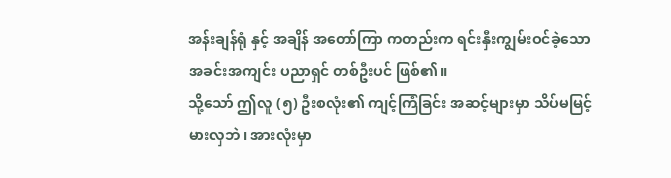အန်းချန်ရုံ နှင့် အချိန် အတော်ကြာ ကတည်းက ရင်းနှီးကျွမ်းဝင်ခဲ့သော အခင်းအကျင်း ပညာရှင် တစ်ဦးပင် ဖြစ်၏။
သို့သော် ဤလူ (၅) ဦးစလုံး၏ ကျင့်ကြံခြင်း အဆင့်များမှာ သိပ်မမြင့်မားလှဘဲ၊ အားလုံးမှာ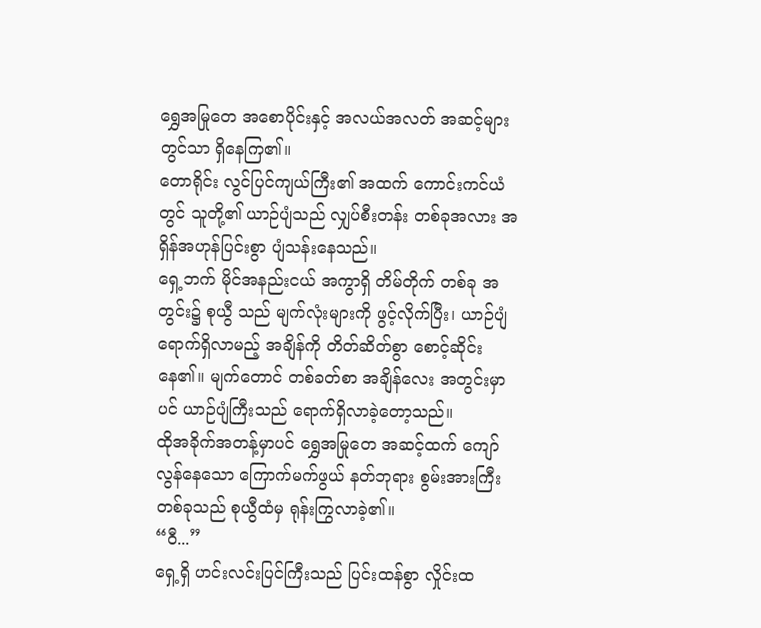ရွှေအမြုတေ အစောပိုင်းနှင့် အလယ်အလတ် အဆင့်များတွင်သာ ရှိနေကြ၏။
တောရိုင်း လွင်ပြင်ကျယ်ကြီး၏ အထက် ကောင်းကင်ယံတွင် သူတို့၏ ယာဉ်ပျံသည် လျှပ်စီးတန်း တစ်ခုအလား အရှိန်အဟုန်ပြင်းစွာ ပျံသန်းနေသည်။
ရှေ့ဘက် မိုင်အနည်းငယ် အကွာရှိ တိမ်တိုက် တစ်ခု အတွင်း၌ စုယွီ သည် မျက်လုံးများကို ဖွင့်လိုက်ပြီး၊ ယာဉ်ပျံ ရောက်ရှိလာမည့် အချိန်ကို တိတ်ဆိတ်စွာ စောင့်ဆိုင်းနေ၏။ မျက်တောင် တစ်ခတ်စာ အချိန်လေး အတွင်းမှာပင် ယာဉ်ပျံကြီးသည် ရောက်ရှိလာခဲ့တော့သည်။
ထိုအခိုက်အတန့်မှာပင် ရွှေအမြုတေ အဆင့်ထက် ကျော်လွန်နေသော ကြောက်မက်ဖွယ် နတ်ဘုရား စွမ်းအားကြီး တစ်ခုသည် စုယွီထံမှ ရုန်းကြွလာခဲ့၏။
“ဝီ...”
ရှေ့ရှိ ဟင်းလင်းပြင်ကြီးသည် ပြင်းထန်စွာ လှိုင်းထ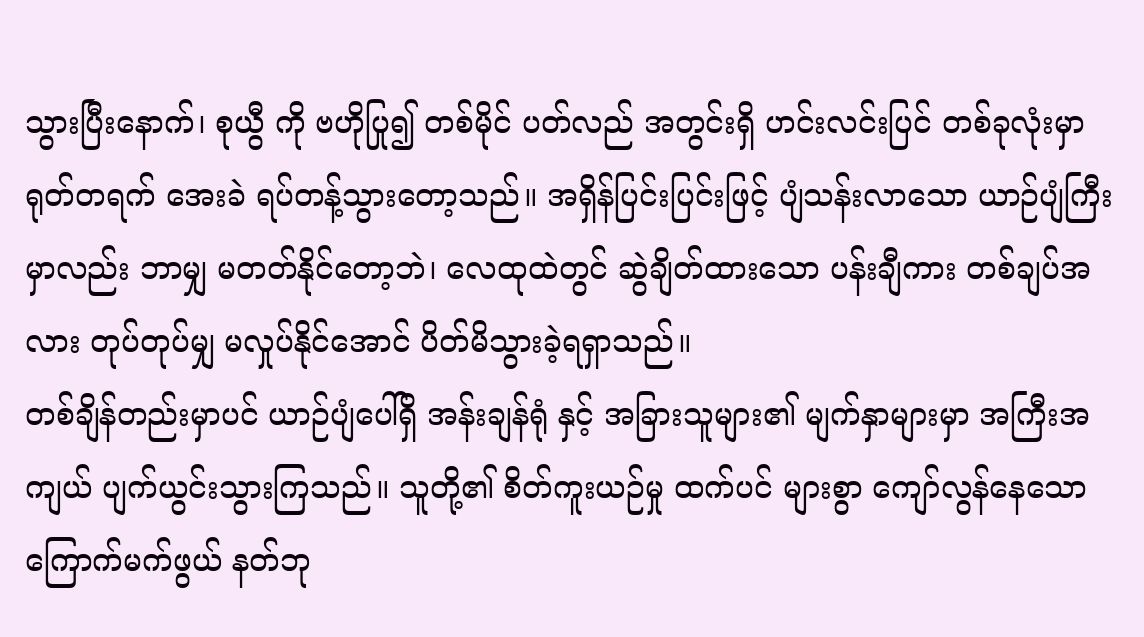သွားပြီးနောက်၊ စုယွီ ကို ဗဟိုပြု၍ တစ်မိုင် ပတ်လည် အတွင်းရှိ ဟင်းလင်းပြင် တစ်ခုလုံးမှာ ရုတ်တရက် အေးခဲ ရပ်တန့်သွားတော့သည်။ အရှိန်ပြင်းပြင်းဖြင့် ပျံသန်းလာသော ယာဉ်ပျံကြီးမှာလည်း ဘာမျှ မတတ်နိုင်တော့ဘဲ၊ လေထုထဲတွင် ဆွဲချိတ်ထားသော ပန်းချီကား တစ်ချပ်အလား တုပ်တုပ်မျှ မလှုပ်နိုင်အောင် ပိတ်မိသွားခဲ့ရရှာသည်။
တစ်ချိန်တည်းမှာပင် ယာဉ်ပျံပေါ်ရှိ အန်းချန်ရုံ နှင့် အခြားသူများ၏ မျက်နှာများမှာ အကြီးအကျယ် ပျက်ယွင်းသွားကြသည်။ သူတို့၏ စိတ်ကူးယဉ်မှု ထက်ပင် များစွာ ကျော်လွန်နေသော ကြောက်မက်ဖွယ် နတ်ဘု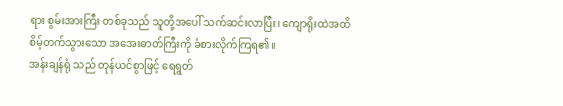ရား စွမ်းအားကြီး တစ်ခုသည် သူတို့အပေါ် သက်ဆင်းလာပြီး၊ ကျောရိုးထဲအထိ စိမ့်တက်သွားသော အအေးဓာတ်ကြီးကို ခံစားလိုက်ကြရ၏။
အန်းချန်ရုံ သည် တုန်ယင်စွာဖြင့် ရေရွတ်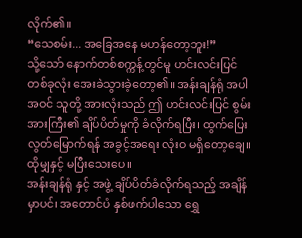လိုက်၏။
“သေစမ်း... အခြေအနေ မဟန်တော့ဘူး!”
သို့သော် နောက်တစ်စက္ကန့်တွင်မူ ဟင်းလင်းပြင် တစ်ခုလုံး အေးခဲသွားခဲ့တော့၏။ အန်းချန်ရုံ အပါအဝင် သူတို့ အားလုံးသည် ဤ ဟင်းလင်းပြင် စွမ်းအားကြီး၏ ချိပ်ပိတ်မှုကို ခံလိုက်ရပြီး၊ ထွက်ပြေး လွတ်မြောက်ရန် အခွင့်အရေး လုံးဝ မရှိတော့ချေ။
ထိုမျှနှင့် မပြီးသေးပေ။
အန်းချန်ရုံ နှင့် အဖွဲ့ ချိပ်ပိတ်ခံလိုက်ရသည့် အချိန်မှာပင်၊ အတောင်ပံ နှစ်ဖက်ပါသော ရွှေ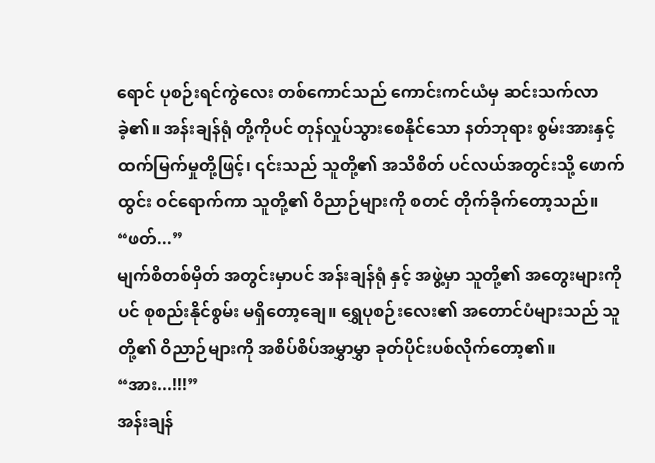ရောင် ပုစဉ်းရင်ကွဲလေး တစ်ကောင်သည် ကောင်းကင်ယံမှ ဆင်းသက်လာခဲ့၏။ အန်းချန်ရုံ တို့ကိုပင် တုန်လှုပ်သွားစေနိုင်သော နတ်ဘုရား စွမ်းအားနှင့် ထက်မြက်မှုတို့ဖြင့်၊ ၎င်းသည် သူတို့၏ အသိစိတ် ပင်လယ်အတွင်းသို့ ဖောက်ထွင်း ဝင်ရောက်ကာ သူတို့၏ ဝိညာဉ်များကို စတင် တိုက်ခိုက်တော့သည်။
“ဖတ်...”
မျက်စိတစ်မှိတ် အတွင်းမှာပင် အန်းချန်ရုံ နှင့် အဖွဲ့မှာ သူတို့၏ အတွေးများကိုပင် စုစည်းနိုင်စွမ်း မရှိတော့ချေ။ ရွှေပုစဉ်းလေး၏ အတောင်ပံများသည် သူတို့၏ ဝိညာဉ်များကို အစိပ်စိပ်အမွှာမွှာ ခုတ်ပိုင်းပစ်လိုက်တော့၏။
“အား...!!!”
အန်းချန်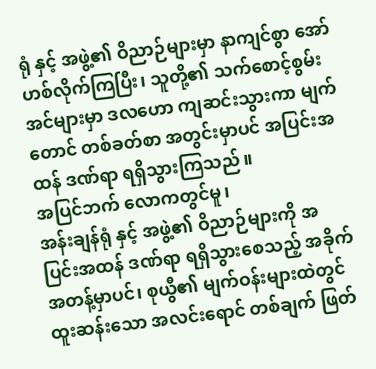ရုံ နှင့် အဖွဲ့၏ ဝိညာဉ်များမှာ နာကျင်စွာ အော်ဟစ်လိုက်ကြပြီး၊ သူတို့၏ သက်စောင့်စွမ်းအင်များမှာ ဒလဟော ကျဆင်းသွားကာ မျက်တောင် တစ်ခတ်စာ အတွင်းမှာပင် အပြင်းအထန် ဒဏ်ရာ ရရှိသွားကြသည်။
အပြင်ဘက် လောကတွင်မူ၊
အန်းချန်ရုံ နှင့် အဖွဲ့၏ ဝိညာဉ်များကို အပြင်းအထန် ဒဏ်ရာ ရရှိသွားစေသည့် အခိုက်အတန့်မှာပင်၊ စုယွီ၏ မျက်ဝန်းများထဲတွင် ထူးဆန်းသော အလင်းရောင် တစ်ချက် ဖြတ်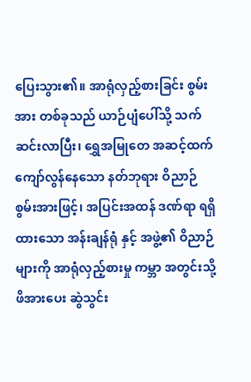ပြေးသွား၏။ အာရုံလှည့်စားခြင်း စွမ်းအား တစ်ခုသည် ယာဉ်ပျံပေါ်သို့ သက်ဆင်းလာပြီး၊ ရွှေအမြုတေ အဆင့်ထက် ကျော်လွန်နေသော နတ်ဘုရား ဝိညာဉ် စွမ်းအားဖြင့်၊ အပြင်းအထန် ဒဏ်ရာ ရရှိထားသော အန်းချန်ရုံ နှင့် အဖွဲ့၏ ဝိညာဉ်များကို အာရုံလှည့်စားမှု ကမ္ဘာ အတွင်းသို့ ဖိအားပေး ဆွဲသွင်း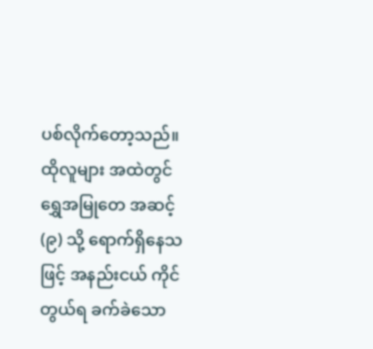ပစ်လိုက်တော့သည်။
ထိုလူများ အထဲတွင် ရွှေအမြုတေ အဆင့် (၉) သို့ ရောက်ရှိနေသဖြင့် အနည်းငယ် ကိုင်တွယ်ရ ခက်ခဲသော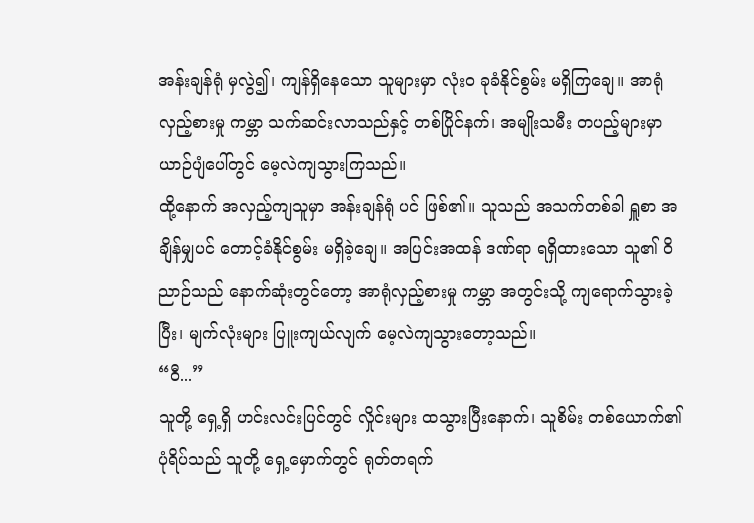အန်းချန်ရုံ မှလွဲ၍၊ ကျန်ရှိနေသော သူများမှာ လုံးဝ ခုခံနိုင်စွမ်း မရှိကြချေ။ အာရုံလှည့်စားမှု ကမ္ဘာ သက်ဆင်းလာသည်နှင့် တစ်ပြိုင်နက်၊ အမျိုးသမီး တပည့်များမှာ ယာဉ်ပျံပေါ်တွင် မေ့လဲကျသွားကြသည်။
ထို့နောက် အလှည့်ကျသူမှာ အန်းချန်ရုံ ပင် ဖြစ်၏။ သူသည် အသက်တစ်ခါ ရှူစာ အချိန်မျှပင် တောင့်ခံနိုင်စွမ်း မရှိခဲ့ချေ။ အပြင်းအထန် ဒဏ်ရာ ရရှိထားသော သူ၏ ဝိညာဉ်သည် နောက်ဆုံးတွင်တော့ အာရုံလှည့်စားမှု ကမ္ဘာ အတွင်းသို့ ကျရောက်သွားခဲ့ပြီး၊ မျက်လုံးများ ပြူးကျယ်လျက် မေ့လဲကျသွားတော့သည်။
“ဝီ...”
သူတို့ ရှေ့ရှိ ဟင်းလင်းပြင်တွင် လှိုင်းများ ထသွားပြီးနောက်၊ သူစိမ်း တစ်ယောက်၏ ပုံရိပ်သည် သူတို့ ရှေ့မှောက်တွင် ရုတ်တရက်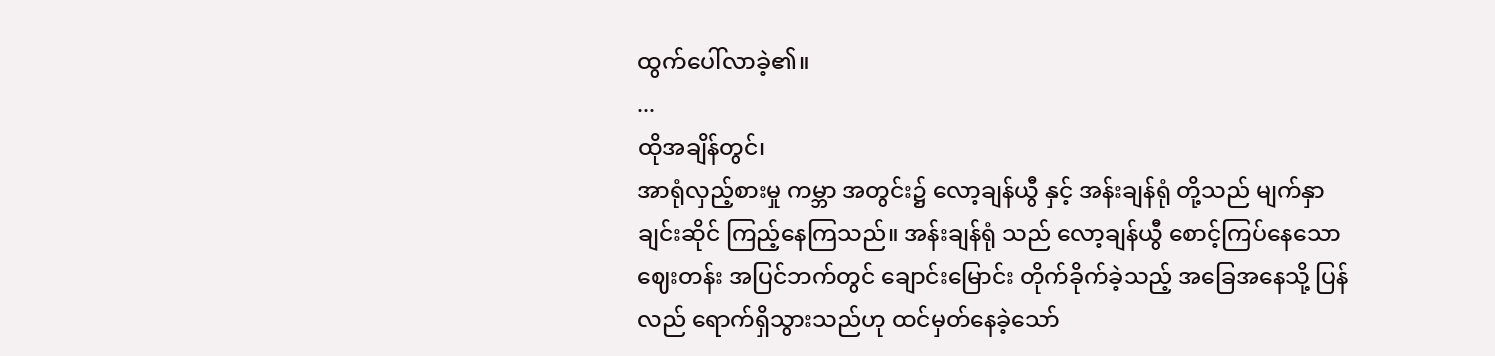ထွက်ပေါ်လာခဲ့၏။
...
ထိုအချိန်တွင်၊
အာရုံလှည့်စားမှု ကမ္ဘာ အတွင်း၌ လော့ချန်ယွီ နှင့် အန်းချန်ရုံ တို့သည် မျက်နှာချင်းဆိုင် ကြည့်နေကြသည်။ အန်းချန်ရုံ သည် လော့ချန်ယွီ စောင့်ကြပ်နေသော ဈေးတန်း အပြင်ဘက်တွင် ချောင်းမြောင်း တိုက်ခိုက်ခဲ့သည့် အခြေအနေသို့ ပြန်လည် ရောက်ရှိသွားသည်ဟု ထင်မှတ်နေခဲ့သော်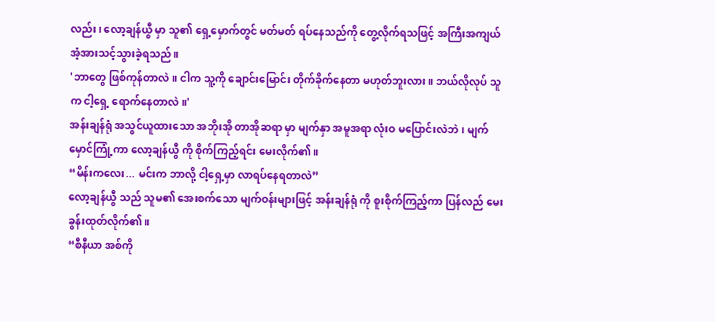လည်း၊ လော့ချန်ယွီ မှာ သူ၏ ရှေ့မှောက်တွင် မတ်မတ် ရပ်နေသည်ကို တွေ့လိုက်ရသဖြင့် အကြီးအကျယ် အံ့အားသင့်သွားခဲ့ရသည်။
'ဘာတွေ ဖြစ်ကုန်တာလဲ။ ငါက သူ့ကို ချောင်းမြောင်း တိုက်ခိုက်နေတာ မဟုတ်ဘူးလား။ ဘယ်လိုလုပ် သူက ငါ့ရှေ့ ရောက်နေတာလဲ။'
အန်းချန်ရုံ အသွင်ယူထားသော အဘိုးအို တာအိုဆရာ မှာ မျက်နှာ အမူအရာ လုံးဝ မပြောင်းလဲဘဲ၊ မျက်မှောင်ကြုံ့ကာ လော့ချန်ယွီ ကို စိုက်ကြည့်ရင်း မေးလိုက်၏။
“မိန်းကလေး... မင်းက ဘာလို့ ငါ့ရှေ့မှာ လာရပ်နေရတာလဲ”
လော့ချန်ယွီ သည် သူမ၏ အေးစက်သော မျက်ဝန်းများဖြင့် အန်းချန်ရုံ ကို စူးစိုက်ကြည့်ကာ ပြန်လည် မေးခွန်းထုတ်လိုက်၏။
“စီနီယာ အစ်ကို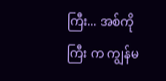ကြီး... အစ်ကိုကြီး က ကျွန်မ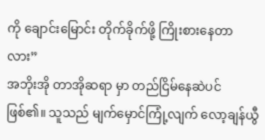ကို ချောင်းမြောင်း တိုက်ခိုက်ဖို့ ကြိုးစားနေတာလား”
အဘိုးအို တာအိုဆရာ မှာ တည်ငြိမ်နေဆဲပင် ဖြစ်၏။ သူသည် မျက်မှောင်ကြုံ့လျက် လော့ချန်ယွီ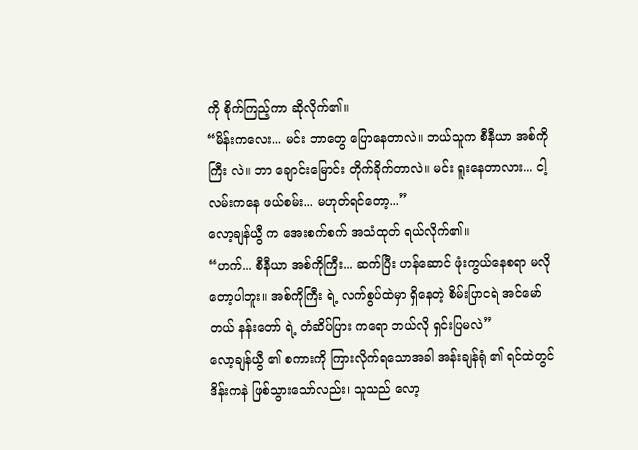ကို စိုက်ကြည့်ကာ ဆိုလိုက်၏။
“မိန်းကလေး... မင်း ဘာတွေ ပြောနေတာလဲ။ ဘယ်သူက စီနီယာ အစ်ကိုကြီး လဲ။ ဘာ ချောင်းမြောင်း တိုက်ခိုက်တာလဲ။ မင်း ရူးနေတာလား... ငါ့လမ်းကနေ ဖယ်စမ်း... မဟုတ်ရင်တော့...”
လော့ချန်ယွီ က အေးစက်စက် အသံထုတ် ရယ်လိုက်၏။
“ဟက်... စီနီယာ အစ်ကိုကြီး... ဆက်ပြီး ဟန်ဆောင် ဖုံးကွယ်နေစရာ မလိုတော့ပါဘူး။ အစ်ကိုကြီး ရဲ့ လက်စွပ်ထဲမှာ ရှိနေတဲ့ စိမ်းပြာငရဲ အင်မော်တယ် နန်းတော် ရဲ့ တံဆိပ်ပြား ကရော ဘယ်လို ရှင်းပြမလဲ”
လော့ချန်ယွီ ၏ စကားကို ကြားလိုက်ရသောအခါ အန်းချန်ရုံ ၏ ရင်ထဲတွင် ဒိန်းကနဲ ဖြစ်သွားသော်လည်း၊ သူသည် လော့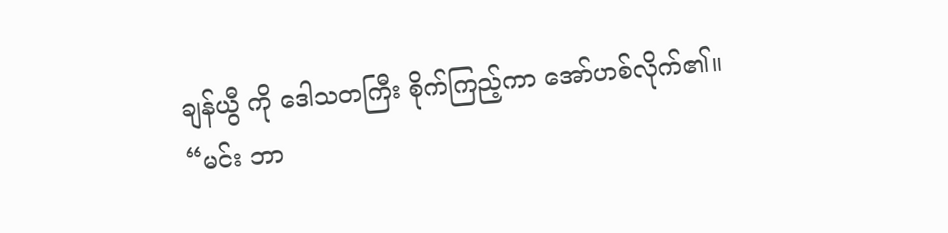ချန်ယွီ ကို ဒေါသတကြီး စိုက်ကြည့်ကာ အော်ဟစ်လိုက်၏။
“မင်း ဘာ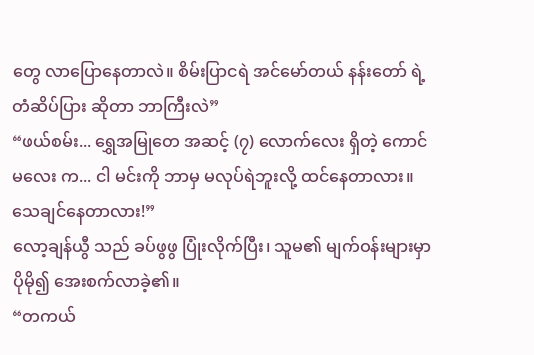တွေ လာပြောနေတာလဲ။ စိမ်းပြာငရဲ အင်မော်တယ် နန်းတော် ရဲ့ တံဆိပ်ပြား ဆိုတာ ဘာကြီးလဲ”
“ဖယ်စမ်း... ရွှေအမြုတေ အဆင့် (၇) လောက်လေး ရှိတဲ့ ကောင်မလေး က... ငါ မင်းကို ဘာမှ မလုပ်ရဲဘူးလို့ ထင်နေတာလား။ သေချင်နေတာလား!”
လော့ချန်ယွီ သည် ခပ်ဖွဖွ ပြုံးလိုက်ပြီး၊ သူမ၏ မျက်ဝန်းများမှာ ပိုမို၍ အေးစက်လာခဲ့၏။
“တကယ်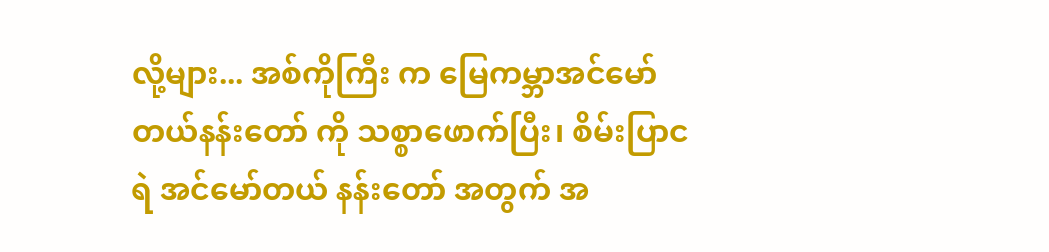လို့များ... အစ်ကိုကြီး က မြေကမ္ဘာအင်မော်တယ်နန်းတော် ကို သစ္စာဖောက်ပြီး၊ စိမ်းပြာငရဲ အင်မော်တယ် နန်းတော် အတွက် အ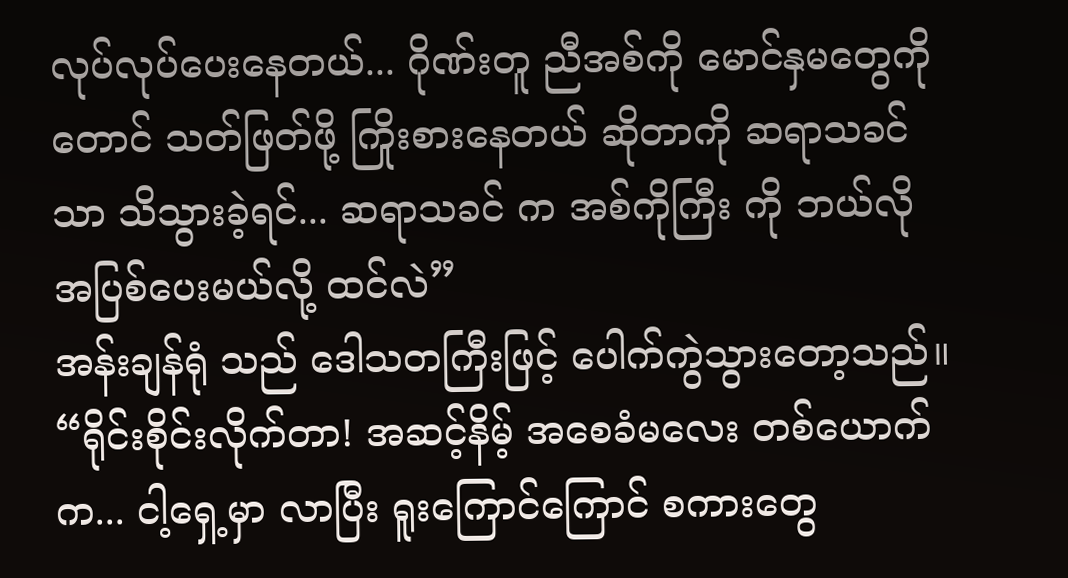လုပ်လုပ်ပေးနေတယ်... ဂိုဏ်းတူ ညီအစ်ကို မောင်နှမတွေကိုတောင် သတ်ဖြတ်ဖို့ ကြိုးစားနေတယ် ဆိုတာကို ဆရာသခင် သာ သိသွားခဲ့ရင်... ဆရာသခင် က အစ်ကိုကြီး ကို ဘယ်လို အပြစ်ပေးမယ်လို့ ထင်လဲ”
အန်းချန်ရုံ သည် ဒေါသတကြီးဖြင့် ပေါက်ကွဲသွားတော့သည်။
“ရိုင်းစိုင်းလိုက်တာ! အဆင့်နိမ့် အစေခံမလေး တစ်ယောက်က... ငါ့ရှေ့မှာ လာပြီး ရူးကြောင်ကြောင် စကားတွေ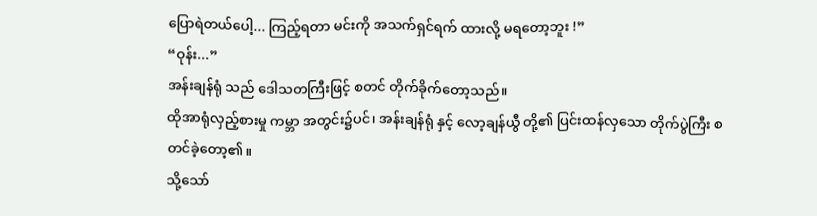ပြောရဲတယ်ပေါ့... ကြည့်ရတာ မင်းကို အသက်ရှင်ရက် ထားလို့ မရတော့ဘူး !”
“ဝုန်း...”
အန်းချန်ရုံ သည် ဒေါသတကြီးဖြင့် စတင် တိုက်ခိုက်တော့သည်။
ထိုအာရုံလှည့်စားမှု ကမ္ဘာ အတွင်း၌ပင်၊ အန်းချန်ရုံ နှင့် လော့ချန်ယွီ တို့၏ ပြင်းထန်လှသော တိုက်ပွဲကြီး စတင်ခဲ့တော့၏။
သို့သော်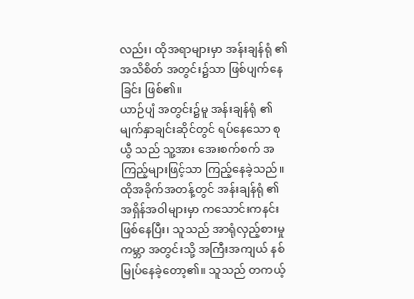လည်း၊ ထိုအရာများမှာ အန်းချန်ရုံ ၏ အသိစိတ် အတွင်း၌သာ ဖြစ်ပျက်နေခြင်း ဖြစ်၏။
ယာဉ်ပျံ အတွင်း၌မူ အန်းချန်ရုံ ၏ မျက်နှာချင်းဆိုင်တွင် ရပ်နေသော စုယွီ သည် သူ့အား အေးစက်စက် အကြည့်များဖြင့်သာ ကြည့်နေခဲ့သည်။
ထိုအခိုက်အတန့်တွင် အန်းချန်ရုံ ၏ အရှိန်အဝါများမှာ ကသောင်းကနင်း ဖြစ်နေပြီး၊ သူသည် အာရုံလှည့်စားမှု ကမ္ဘာ အတွင်းသို့ အကြီးအကျယ် နစ်မြုပ်နေခဲ့တော့၏။ သူသည် တကယ့်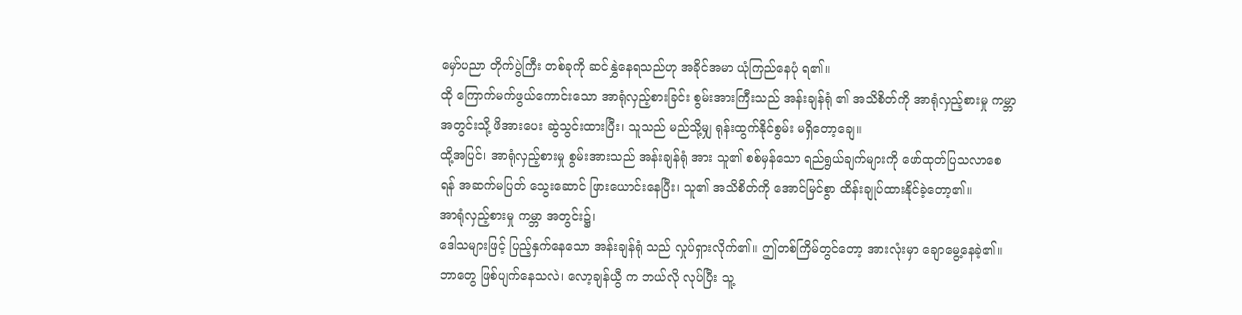မှော်ပညာ တိုက်ပွဲကြီး တစ်ခုကို ဆင်နွှဲနေရသည်ဟု အခိုင်အမာ ယုံကြည်နေပုံ ရ၏။
ထို ကြောက်မက်ဖွယ်ကောင်းသော အာရုံလှည့်စားခြင်း စွမ်းအားကြီးသည် အန်းချန်ရုံ ၏ အသိစိတ်ကို အာရုံလှည့်စားမှု ကမ္ဘာ အတွင်းသို့ ဖိအားပေး ဆွဲသွင်းထားပြီး၊ သူသည် မည်သို့မျှ ရုန်းထွက်နိုင်စွမ်း မရှိတော့ချေ။
ထို့အပြင်၊ အာရုံလှည့်စားမှု စွမ်းအားသည် အန်းချန်ရုံ အား သူ၏ စစ်မှန်သော ရည်ရွယ်ချက်များကို ဖော်ထုတ်ပြသလာစေရန် အဆက်မပြတ် သွေးဆောင် ဖြားယောင်းနေပြီး၊ သူ၏ အသိစိတ်ကို အောင်မြင်စွာ ထိန်းချုပ်ထားနိုင်ခဲ့တော့၏။
အာရုံလှည့်စားမှု ကမ္ဘာ အတွင်း၌၊
ဒေါသများဖြင့် ပြည့်နှက်နေသော အန်းချန်ရုံ သည် လှုပ်ရှားလိုက်၏။ ဤတစ်ကြိမ်တွင်တော့ အားလုံးမှာ ချောမွေ့နေခဲ့၏။
ဘာတွေ ဖြစ်ပျက်နေသလဲ၊ လော့ချန်ယွီ က ဘယ်လို လုပ်ပြီး သူ့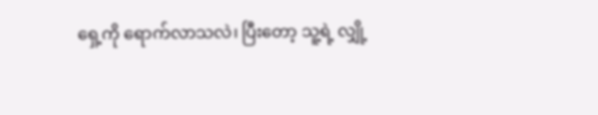ရှေ့ကို ရောက်လာသလဲ၊ ပြီးတော့ သူ့ရဲ့ လျှို့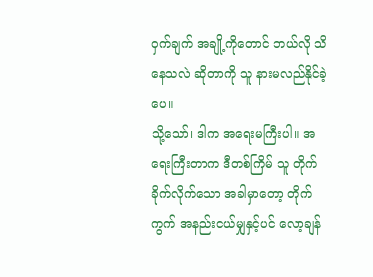ဝှက်ချက် အချို့ကိုတောင် ဘယ်လို သိနေသလဲ ဆိုတာကို သူ နားမလည်နိုင်ခဲ့ပေ။
သို့သော်၊ ဒါက အရေးမကြီးပါ။ အရေးကြီးတာက ဒီတစ်ကြိမ် သူ တိုက်ခိုက်လိုက်သော အခါမှာတော့ တိုက်ကွက် အနည်းငယ်မျှနှင့်ပင် လော့ချန်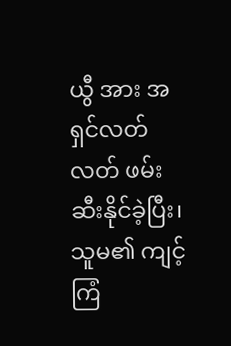ယွီ အား အရှင်လတ်လတ် ဖမ်းဆီးနိုင်ခဲ့ပြီး၊ သူမ၏ ကျင့်ကြံ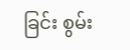ခြင်း စွမ်း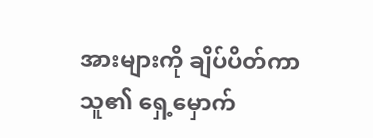အားများကို ချိပ်ပိတ်ကာ သူ၏ ရှေ့မှောက်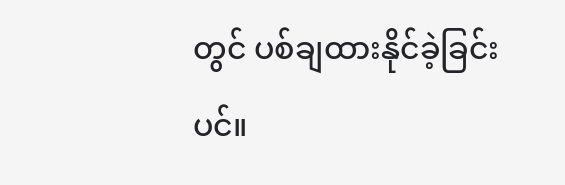တွင် ပစ်ချထားနိုင်ခဲ့ခြင်းပင်။